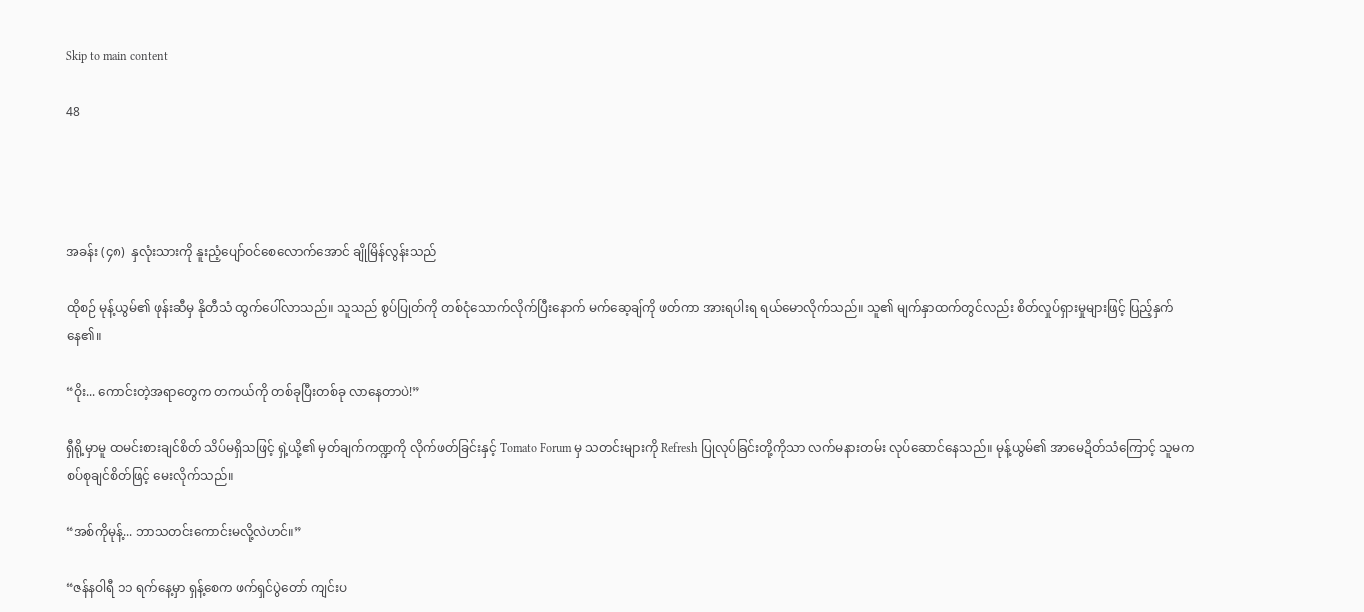Skip to main content

48




အခန်း (၄၈)  နှလုံးသားကို နူးညံ့ပျော်ဝင်စေလောက်အောင် ချိုမြိန်လွန်းသည်

ထိုစဉ် မုန့်ယွမ်၏ ဖုန်းဆီမှ နိုတီသံ ထွက်ပေါ်လာသည်။ သူသည် စွပ်ပြုတ်ကို တစ်ငုံသောက်လိုက်ပြီးနောက် မက်ဆေ့ချ်ကို ဖတ်ကာ အားရပါးရ ရယ်မောလိုက်သည်။ သူ၏ မျက်နှာထက်တွင်လည်း စိတ်လှုပ်ရှားမှုများဖြင့် ပြည့်နှက်နေ၏။

“ဝိုး... ကောင်းတဲ့အရာတွေက တကယ်ကို တစ်ခုပြီးတစ်ခု လာနေတာပဲ!”

ရှီရို့မှာမူ ထမင်းစားချင်စိတ် သိပ်မရှိသဖြင့် ရှဲ့ယို့၏ မှတ်ချက်ကဏ္ဍကို လိုက်ဖတ်ခြင်းနှင့် Tomato Forum မှ သတင်းများကို Refresh ပြုလုပ်ခြင်းတို့ကိုသာ လက်မနားတမ်း လုပ်ဆောင်နေသည်။ မုန့်ယွမ်၏ အာမေဍိတ်သံကြောင့် သူမက စပ်စုချင်စိတ်ဖြင့် မေးလိုက်သည်။

“အစ်ကိုမုန့်... ဘာသတင်းကောင်းမလို့လဲဟင်။”

“ဇန်နဝါရီ ၁၁ ရက်နေ့မှာ ရှန့်စေက ဖက်ရှင်ပွဲတော် ကျင်းပ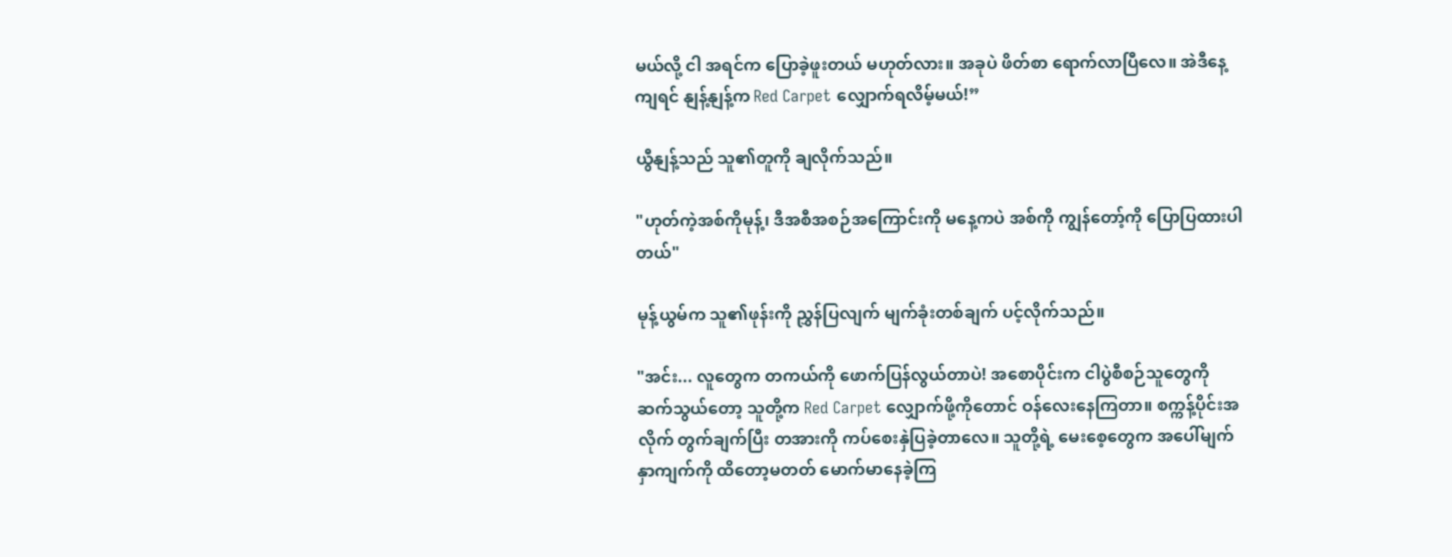မယ်လို့ ငါ အရင်က ပြောခဲ့ဖူးတယ် မဟုတ်လား။ အခုပဲ ဖိတ်စာ ရောက်လာပြီလေ။ အဲဒီနေ့ကျရင် နျန့်နျန့်က Red Carpet လျှောက်ရလိမ့်မယ်!”

ယွီနျန့်သည် သူ၏တူကို ချလိုက်သည်။

"ဟုတ်ကဲ့အစ်ကိုမုန့်၊ ဒီအစီအစဉ်အကြောင်းကို မနေ့ကပဲ အစ်ကို ကျွန်တော့်ကို ပြောပြထားပါတယ်"

မုန့်ယွမ်က သူ၏ဖုန်းကို ညွှန်ပြလျက် မျက်ခုံးတစ်ချက် ပင့်လိုက်သည်။

"အင်း... လူတွေက တကယ်ကို ဖောက်ပြန်လွယ်တာပဲ! အစောပိုင်းက ငါပွဲစီစဉ်သူတွေကို ဆက်သွယ်တော့ သူတို့က Red Carpet လျှောက်ဖို့ကိုတောင် ဝန်လေးနေကြတာ။ စက္ကန့်ပိုင်းအလိုက် တွက်ချက်ပြီး တအားကို ကပ်စေးနှဲပြခဲ့တာလေ။ သူတို့ရဲ့ မေးစေ့တွေက အပေါ်မျက်နှာကျက်ကို ထိတော့မတတ် မောက်မာနေခဲ့ကြ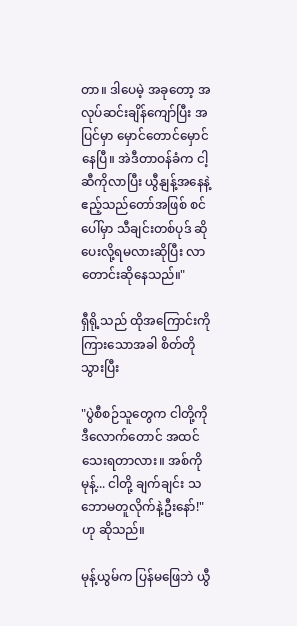တာ။ ဒါပေမဲ့ အခုတော့ အလုပ်ဆင်းချိန်ကျော်ပြီး အပြင်မှာ မှောင်တောင်မှောင်နေပြီ။ အဲဒီတာဝန်ခံက ငါ့ဆီကိုလာပြီး ယွီနျန့်အနေနဲ့ ဧည့်သည်တော်အဖြစ် စင်ပေါ်မှာ သီချင်းတစ်ပုဒ် ဆိုပေးလို့ရမလားဆိုပြီး လာတောင်းဆိုနေသည်။"

ရှီရို့သည် ထိုအကြောင်းကို ကြားသောအခါ စိတ်တိုသွားပြီး

"ပွဲစီစဉ်သူတွေက ငါတို့ကို ဒီလောက်တောင် အထင်သေးရတာလား။ အစ်ကိုမုန့်... ငါတို့ ချက်ချင်း သဘောမတူလိုက်နဲ့ဦးနော်!" ဟု ဆိုသည်။

မုန့်ယွမ်က ပြန်မဖြေဘဲ ယွီ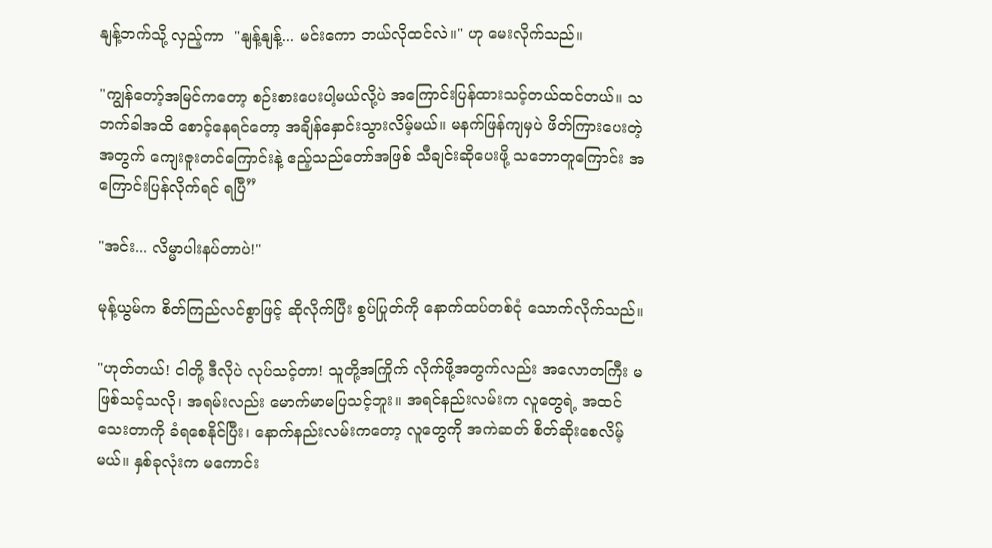နျန့်ဘက်သို့ လှည့်ကာ  "နျန့်နျန့်... မင်းကော ဘယ်လိုထင်လဲ။" ဟု မေးလိုက်သည်။

"ကျွန်တော့်အမြင်ကတော့ စဉ်းစားပေးပါ့မယ်လို့ပဲ အကြောင်းပြန်ထားသင့်တယ်ထင်တယ်။ သဘက်ခါအထိ စောင့်နေရင်တော့ အချိန်နှောင်းသွားလိမ့်မယ်။ မနက်ဖြန်ကျမှပဲ ဖိတ်ကြားပေးတဲ့အတွက် ကျေးဇူးတင်ကြောင်းနဲ့ ဧည့်သည်တော်အဖြစ် သီချင်းဆိုပေးဖို့ သဘောတူကြောင်း အကြောင်းပြန်လိုက်ရင် ရပြီ”

"အင်း... လိမ္မာပါးနပ်တာပဲ!"

မုန့်ယွမ်က စိတ်ကြည်လင်စွာဖြင့် ဆိုလိုက်ပြီး စွပ်ပြုတ်ကို နောက်ထပ်တစ်ငုံ သောက်လိုက်သည်။

"ဟုတ်တယ်! ငါတို့ ဒီလိုပဲ လုပ်သင့်တာ! သူတို့အကြိုက် လိုက်ဖို့အတွက်လည်း အလောတကြီး မဖြစ်သင့်သလို၊ အရမ်းလည်း မောက်မာမပြသင့်ဘူး။ အရင်နည်းလမ်းက လူတွေရဲ့ အထင်သေးတာကို ခံရစေနိုင်ပြီး၊ နောက်နည်းလမ်းကတော့ လူတွေကို အကဲဆတ် စိတ်ဆိုးစေလိမ့်မယ်။ နှစ်ခုလုံးက မကောင်း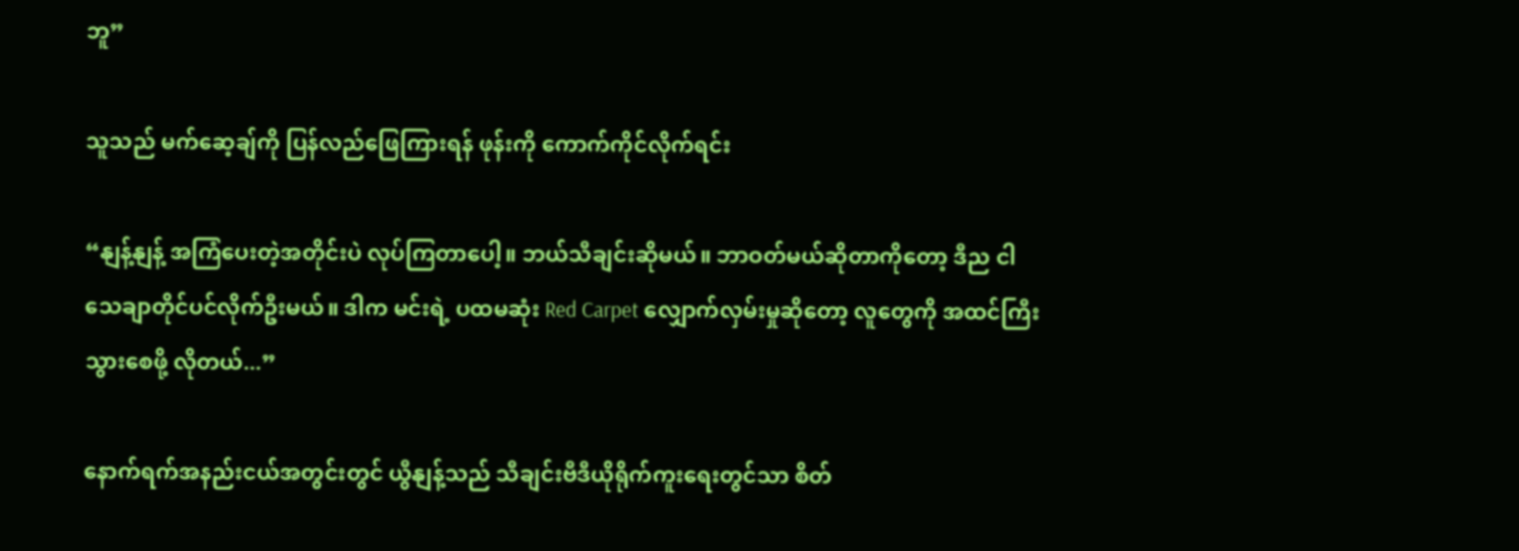ဘူ”

သူသည် မက်ဆေ့ချ်ကို ပြန်လည်ဖြေကြားရန် ဖုန်းကို ကောက်ကိုင်လိုက်ရင်း

“နျန့်နျန့် အကြံပေးတဲ့အတိုင်းပဲ လုပ်ကြတာပေါ့။ ဘယ်သီချင်းဆိုမယ်။ ဘာဝတ်မယ်ဆိုတာကိုတော့ ဒီည ငါသေချာတိုင်ပင်လိုက်ဦးမယ်။ ဒါက မင်းရဲ့ ပထမဆုံး Red Carpet လျှောက်လှမ်းမှုဆိုတော့ လူတွေကို အထင်ကြီးသွားစေဖို့ လိုတယ်...”

နောက်ရက်အနည်းငယ်အတွင်းတွင် ယွီနျန့်သည် သီချင်းဗီဒီယိုရိုက်ကူးရေးတွင်သာ စိတ်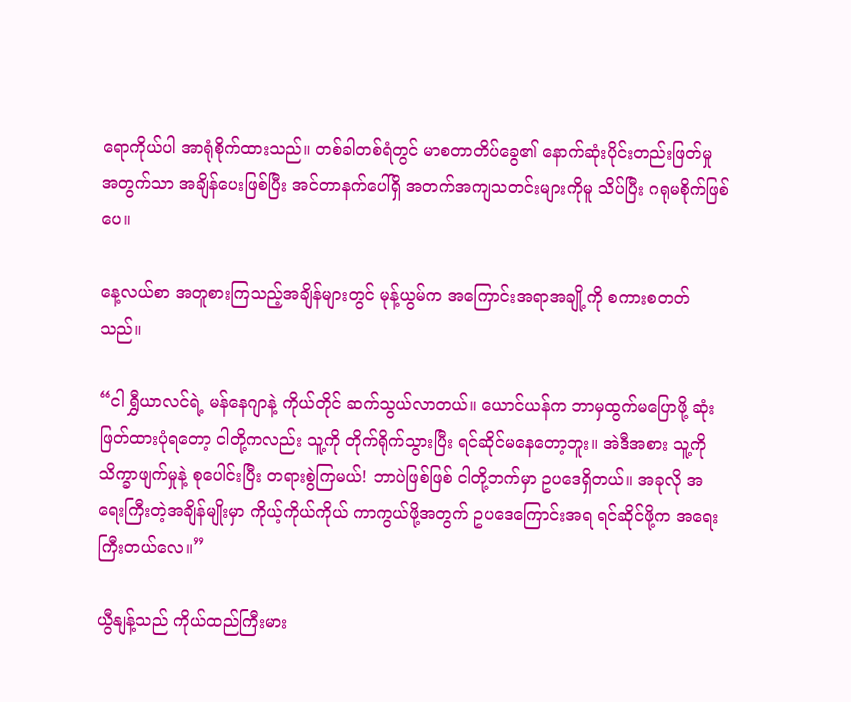ရောကိုယ်ပါ အာရုံစိုက်ထားသည်။ တစ်ခါတစ်ရံတွင် မာစတာတိပ်ခွေ၏ နောက်ဆုံးပိုင်းတည်းဖြတ်မှု အတွက်သာ အချိန်ပေးဖြစ်ပြီး အင်တာနက်ပေါ်ရှိ အတက်အကျသတင်းများကိုမူ သိပ်ပြီး ဂရုမစိုက်ဖြစ်ပေ။

နေ့လယ်စာ အတူစားကြသည့်အချိန်များတွင် မုန့်ယွမ်က အကြောင်းအရာအချို့ကို စကားစတတ်သည်။

“ငါ ရွှီယာလင်ရဲ့ မန်နေဂျာနဲ့ ကိုယ်တိုင် ဆက်သွယ်လာတယ်။ ယောင်ယန်က ဘာမှထွက်မပြောဖို့ ဆုံးဖြတ်ထားပုံရတော့ ငါတို့ကလည်း သူ့ကို တိုက်ရိုက်သွားပြီး ရင်ဆိုင်မနေတော့ဘူး။ အဲဒီအစား သူ့ကို သိက္ခာဖျက်မှုနဲ့ စုပေါင်းပြီး တရားစွဲကြမယ်! ဘာပဲဖြစ်ဖြစ် ငါတို့ဘက်မှာ ဥပဒေရှိတယ်။ အခုလို အရေးကြီးတဲ့အချိန်မျိုးမှာ ကိုယ့်ကိုယ်ကိုယ် ကာကွယ်ဖို့အတွက် ဥပဒေကြောင်းအရ ရင်ဆိုင်ဖို့က အရေးကြီးတယ်လေ။”

ယွီနျန့်သည် ကိုယ်ထည်ကြီးမား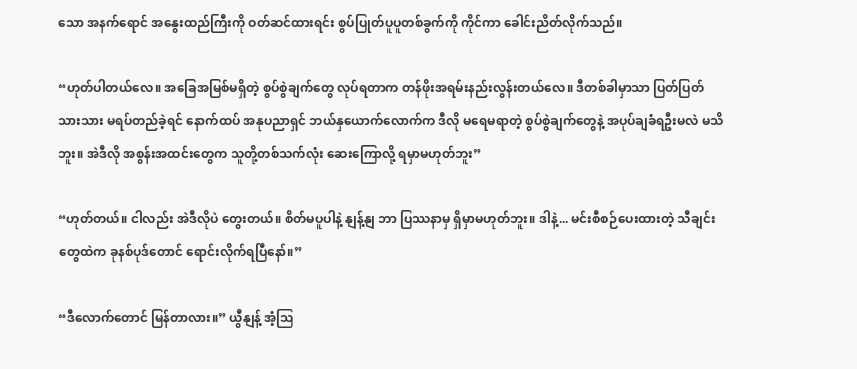သော အနက်ရောင် အနွေးထည်ကြီးကို ဝတ်ဆင်ထားရင်း စွပ်ပြုတ်ပူပူတစ်ခွက်ကို ကိုင်ကာ ခေါင်းညိတ်လိုက်သည်။

“ဟုတ်ပါတယ်လေ။ အခြေအမြစ်မရှိတဲ့ စွပ်စွဲချက်တွေ လုပ်ရတာက တန်ဖိုးအရမ်းနည်းလွန်းတယ်လေ။ ဒီတစ်ခါမှာသာ ပြတ်ပြတ်သားသား မရပ်တည်ခဲ့ရင် နောက်ထပ် အနုပညာရှင် ဘယ်နှယောက်လောက်က ဒီလို မရေမရာတဲ့ စွပ်စွဲချက်တွေနဲ့ အပုပ်ချခံရဦးမလဲ မသိဘူး။ အဲဒီလို အစွန်းအထင်းတွေက သူတို့တစ်သက်လုံး ဆေးကြောလို့ ရမှာမဟုတ်ဘူး”

“ဟုတ်တယ်။ ငါလည်း အဲဒီလိုပဲ တွေးတယ်။ စိတ်မပူပါနဲ့ နျန့်နျ ဘာ ပြဿနာမှ ရှိမှာမဟုတ်ဘူး။ ဒါနဲ့... မင်းစီစဉ်ပေးထားတဲ့ သီချင်းတွေထဲက ခုနစ်ပုဒ်တောင် ရောင်းလိုက်ရပြီနော်။”

“ဒီလောက်တောင် မြန်တာလား။” ယွီနျန့် အံ့ဩ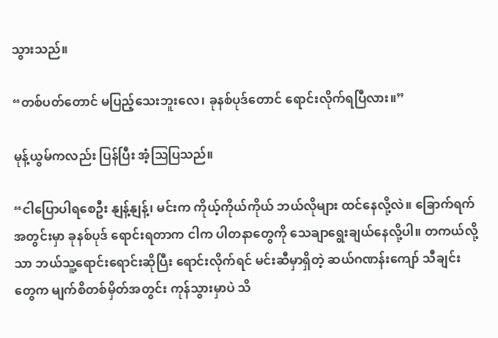သွားသည်။

“တစ်ပတ်တောင် မပြည့်သေးဘူးလေ၊ ခုနစ်ပုဒ်တောင် ရောင်းလိုက်ရပြီလား။”

မုန့်ယွမ်ကလည်း ပြန်ပြီး အံ့ဩပြသည်။

“ငါပြောပါရစေဦး နျန့်နျန့်၊ မင်းက ကိုယ့်ကိုယ်ကိုယ် ဘယ်လိုများ ထင်နေလို့လဲ။ ခြောက်ရက်အတွင်းမှာ ခုနစ်ပုဒ် ရောင်းရတာက ငါက ပါတနာတွေကို သေချာရွေးချယ်နေလို့ပါ။ တကယ်လို့သာ ဘယ်သူ့ရောင်းရောင်းဆိုပြီး ရောင်းလိုက်ရင် မင်းဆီမှာရှိတဲ့ ဆယ်ဂဏန်းကျော် သီချင်းတွေက မျက်စိတစ်မှိတ်အတွင်း ကုန်သွားမှာပဲ သိ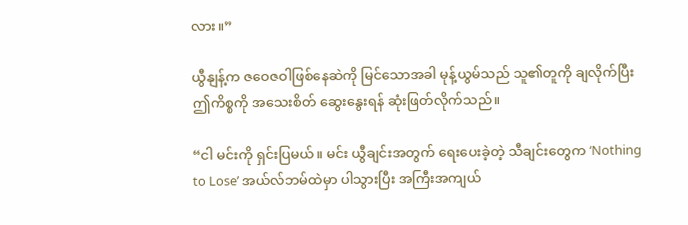လား။”

ယွီနျန့်က ဇဝေဇဝါဖြစ်နေဆဲကို မြင်သောအခါ မုန့်ယွမ်သည် သူ၏တူကို ချလိုက်ပြီး ဤကိစ္စကို အသေးစိတ် ဆွေးနွေးရန် ဆုံးဖြတ်လိုက်သည်။

“ငါ မင်းကို ရှင်းပြမယ်။ မင်း ယွီချင်းအတွက် ရေးပေးခဲ့တဲ့ သီချင်းတွေက ‘Nothing to Lose’ အယ်လ်ဘမ်ထဲမှာ ပါသွားပြီး အကြီးအကျယ်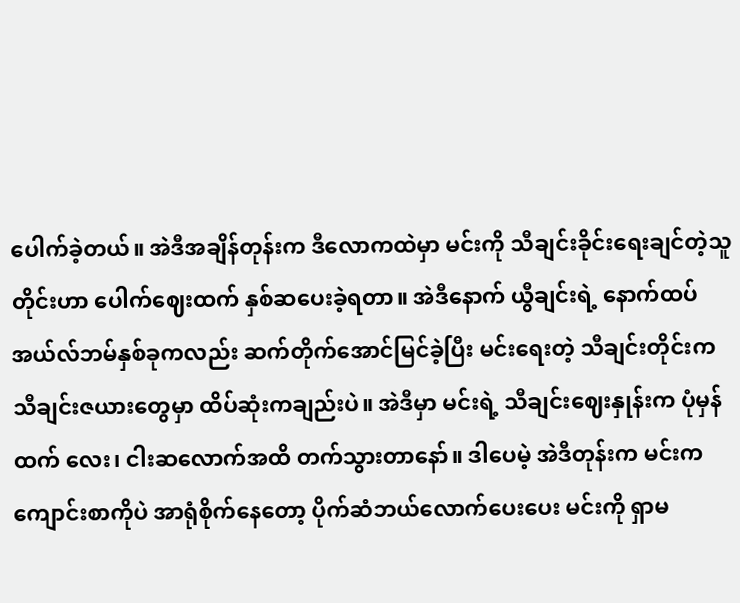ပေါက်ခဲ့တယ်။ အဲဒီအချိန်တုန်းက ဒီလောကထဲမှာ မင်းကို သီချင်းခိုင်းရေးချင်တဲ့သူတိုင်းဟာ ပေါက်ဈေးထက် နှစ်ဆပေးခဲ့ရတာ။ အဲဒီနောက် ယွီချင်းရဲ့ နောက်ထပ် အယ်လ်ဘမ်နှစ်ခုကလည်း ဆက်တိုက်အောင်မြင်ခဲ့ပြီး မင်းရေးတဲ့ သီချင်းတိုင်းက သီချင်းဇယားတွေမှာ ထိပ်ဆုံးကချည်းပဲ။ အဲဒီမှာ မင်းရဲ့ သီချင်းဈေးနှုန်းက ပုံမှန်ထက် လေး၊ ငါးဆလောက်အထိ တက်သွားတာနော်။ ဒါပေမဲ့ အဲဒီတုန်းက မင်းက ကျောင်းစာကိုပဲ အာရုံစိုက်နေတော့ ပိုက်ဆံဘယ်လောက်ပေးပေး မင်းကို ရှာမ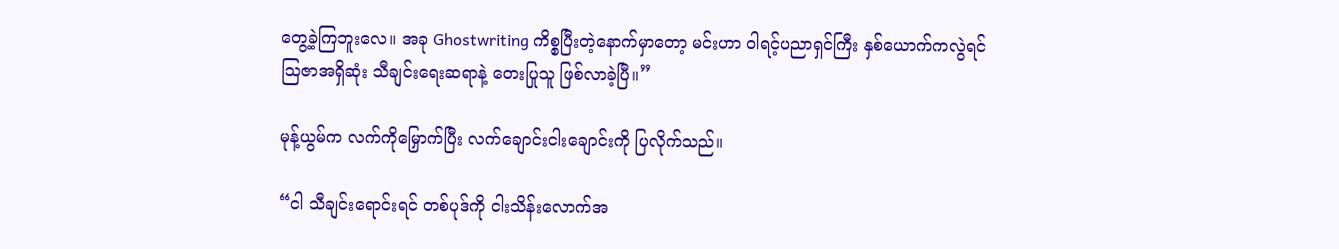တွေ့ခဲ့ကြဘူးလေ။ အခု Ghostwriting ကိစ္စပြီးတဲ့နောက်မှာတော့ မင်းဟာ ဝါရင့်ပညာရှင်ကြီး နှစ်ယောက်ကလွဲရင် သြဇာအရှိဆုံး သီချင်းရေးဆရာနဲ့ တေးပြုသူ ဖြစ်လာခဲ့ပြီ။”

မုန့်ယွမ်က လက်ကိုမြှောက်ပြီး လက်ချောင်းငါးချောင်းကို ပြလိုက်သည်။

“ငါ သီချင်းရောင်းရင် တစ်ပုဒ်ကို ငါးသိန်းလောက်အ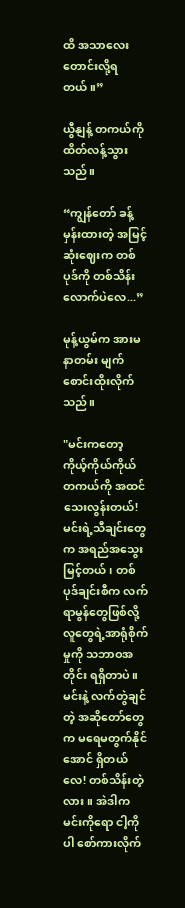ထိ အသာလေး တောင်းလို့ရတယ်။”

ယွီနျန့် တကယ်ကို ထိတ်လန့်သွားသည်။

“ကျွန်တော် ခန့်မှန်းထားတဲ့ အမြင့်ဆုံးဈေးက တစ်ပုဒ်ကို တစ်သိန်းလောက်ပဲလေ...”

မုန့်ယွမ်က အားမနာတမ်း မျက်စောင်းထိုးလိုက်သည်။

"မင်းကတော့ ကိုယ့်ကိုယ်ကိုယ် တကယ်ကို အထင်သေးလွန်းတယ်! မင်းရဲ့သီချင်းတွေက အရည်အသွေးမြင့်တယ်၊ တစ်ပုဒ်ချင်းစီက လက်ရာမွန်တွေဖြစ်လို့ လူတွေရဲ့အာရုံစိုက်မှုကို သဘာဝအတိုင်း ရရှိတာပဲ။ မင်းနဲ့ လက်တွဲချင်တဲ့ အဆိုတော်တွေက မရေမတွက်နိုင်အောင် ရှိတယ်လေ! တစ်သိန်းတဲ့လား။ အဲဒါက မင်းကိုရော ငါ့ကိုပါ စော်ကားလိုက်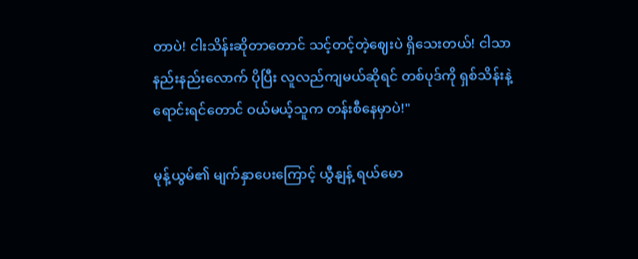တာပဲ! ငါးသိန်းဆိုတာတောင် သင့်တင့်တဲ့ဈေးပဲ ရှိသေးတယ်! ငါသာ နည်းနည်းလောက် ပိုပြီး လူလည်ကျမယ်ဆိုရင် တစ်ပုဒ်ကို ရှစ်သိန်းနဲ့ ရောင်းရင်တောင် ဝယ်မယ့်သူက တန်းစီနေမှာပဲ!"

မုန့်ယွမ်၏ မျက်နှာပေးကြောင့် ယွီနျန့် ရယ်မော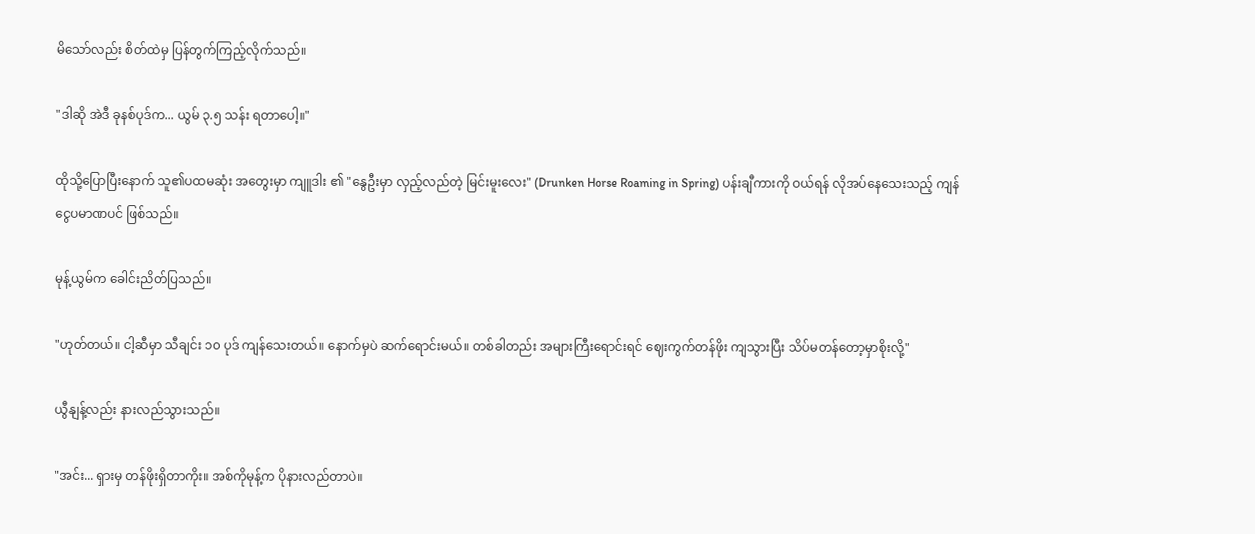မိသော်လည်း စိတ်ထဲမှ ပြန်တွက်ကြည့်လိုက်သည်။

"ဒါဆို အဲဒီ ခုနစ်ပုဒ်က... ယွမ် ၃.၅ သန်း ရတာပေါ့။"

ထိုသို့ပြောပြီးနောက် သူ၏ပထမဆုံး အတွေးမှာ ကျူဒါး ၏ "နွေဦးမှာ လှည့်လည်တဲ့ မြင်းမူးလေး" (Drunken Horse Roaming in Spring) ပန်းချီကားကို ဝယ်ရန် လိုအပ်နေသေးသည့် ကျန်ငွေပမာဏပင် ဖြစ်သည်။

မုန့်ယွမ်က ခေါင်းညိတ်ပြသည်။

"ဟုတ်တယ်။ ငါ့ဆီမှာ သီချင်း ၁၀ ပုဒ် ကျန်သေးတယ်။ နောက်မှပဲ ဆက်ရောင်းမယ်။ တစ်ခါတည်း အများကြီးရောင်းရင် ဈေးကွက်တန်ဖိုး ကျသွားပြီး သိပ်မတန်တော့မှာစိုးလို့"

ယွီနျန့်လည်း နားလည်သွားသည်။

"အင်း... ရှားမှ တန်ဖိုးရှိတာကိုး။ အစ်ကိုမုန့်က ပိုနားလည်တာပဲ။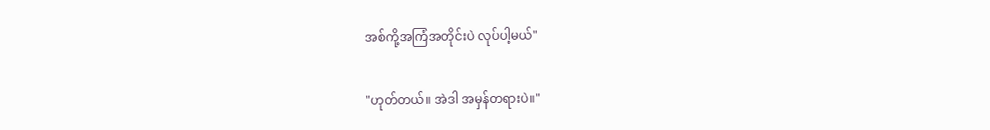အစ်ကို့အကြံအတိုင်းပဲ လုပ်ပါ့မယ်"

"ဟုတ်တယ်။ အဲဒါ အမှန်တရားပဲ။"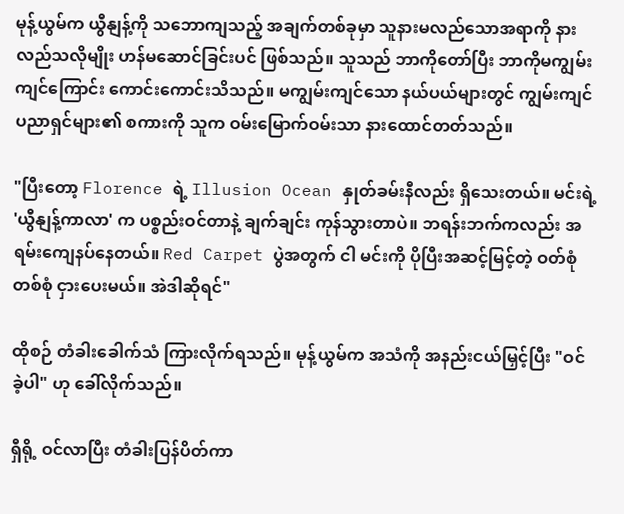မုန့်ယွမ်က ယွီနျန့်ကို သဘောကျသည့် အချက်တစ်ခုမှာ သူနားမလည်သောအရာကို နားလည်သလိုမျိုး ဟန်မဆောင်ခြင်းပင် ဖြစ်သည်။ သူသည် ဘာကိုတော်ပြီး ဘာကိုမကျွမ်းကျင်ကြောင်း ကောင်းကောင်းသိသည်။ မကျွမ်းကျင်သော နယ်ပယ်များတွင် ကျွမ်းကျင်ပညာရှင်များ၏ စကားကို သူက ဝမ်းမြောက်ဝမ်းသာ နားထောင်တတ်သည်။

"ပြီးတော့ Florence ရဲ့ Illusion Ocean နှုတ်ခမ်းနီလည်း ရှိသေးတယ်။ မင်းရဲ့ 'ယွီနျန့်ကာလာ' က ပစ္စည်းဝင်တာနဲ့ ချက်ချင်း ကုန်သွားတာပဲ။ ဘရန်းဘက်ကလည်း အရမ်းကျေနပ်နေတယ်။ Red Carpet ပွဲအတွက် ငါ မင်းကို ပိုပြီးအဆင့်မြင့်တဲ့ ဝတ်စုံတစ်စုံ ငှားပေးမယ်။ အဲဒါဆိုရင်"

ထိုစဉ် တံခါးခေါက်သံ ကြားလိုက်ရသည်။ မုန့်ယွမ်က အသံကို အနည်းငယ်မြှင့်ပြီး "ဝင်ခဲ့ပါ" ဟု ခေါ်လိုက်သည်။

ရှီရို့ ဝင်လာပြီး တံခါးပြန်ပိတ်ကာ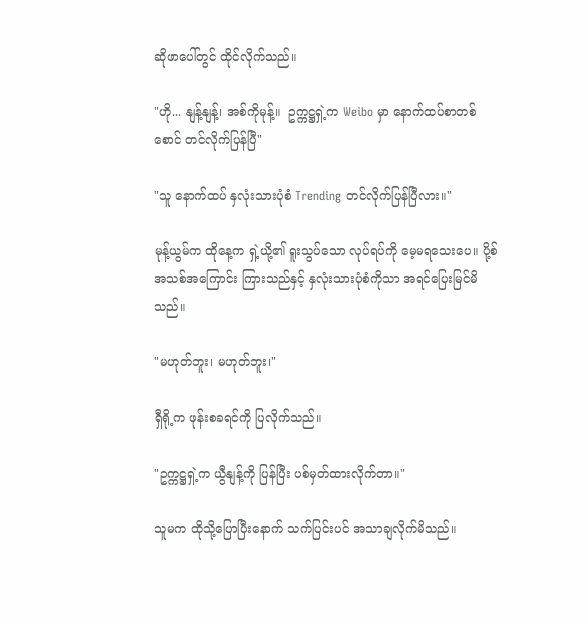ဆိုဖာပေါ်တွင် ထိုင်လိုက်သည်။

"ဟို... နျန့်နျန့်၊ အစ်ကိုမုန့်။  ဥက္ကဋ္ဌရှဲ့က Weibo မှာ နောက်ထပ်စာတစ်စောင် တင်လိုက်ပြန်ပြီ"

"သူ နောက်ထပ် နှလုံးသားပုံစံ Trending တင်လိုက်ပြန်ပြီလား။"

မုန့်ယွမ်က ထိုနေ့က ရှဲ့ယို့၏ ရူးသွပ်သော လုပ်ရပ်ကို မေ့မရသေးပေ။ ပို့စ်အသစ်အကြောင်း ကြားသည်နှင့် နှလုံးသားပုံစံကိုသာ အရင်ပြေးမြင်မိသည်။

"မဟုတ်ဘူး၊ မဟုတ်ဘူး၊"

ရှီရို့က ဖုန်းစခရင်ကို ပြလိုက်သည်။

"ဥက္ကဋ္ဌရှဲ့က ယွီနျန့်ကို ပြန်ပြီး ပစ်မှတ်ထားလိုက်တာ။"

သူမက ထိုသို့ပြောပြီးနောက် သက်ပြင်းပင် အသာချလိုက်မိသည်။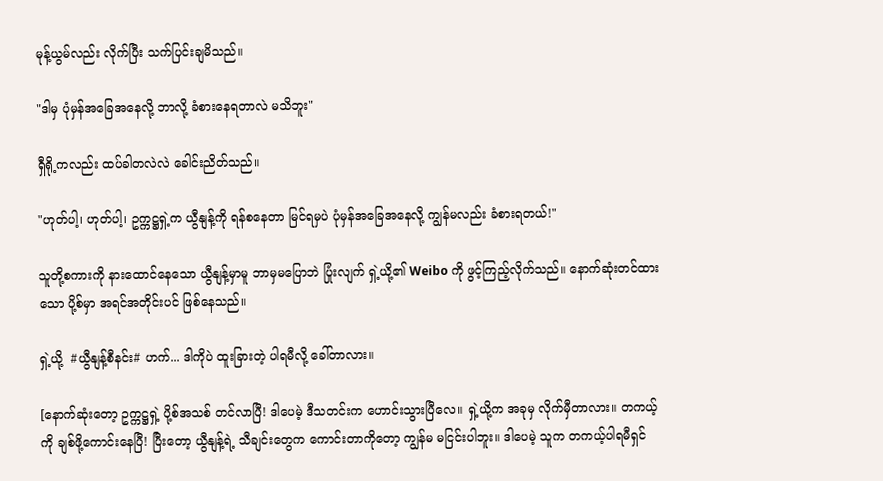မုန့်ယွမ်လည်း လိုက်ပြီး သက်ပြင်းချမိသည်။

"ဒါမှ ပုံမှန်အခြေအနေလို့ ဘာလို့ ခံစားနေရတာလဲ မသိဘူး"

ရှီရို့ကလည်း ထပ်ခါတလဲလဲ ခေါင်းညိတ်သည်။

"ဟုတ်ပါ့၊ ဟုတ်ပါ့၊ ဥက္ကဋ္ဌရှဲ့က ယွီနျန့်ကို ရန်စနေတာ မြင်ရမှပဲ ပုံမှန်အခြေအနေလို့ ကျွန်မလည်း ခံစားရတယ်!"

သူတို့စကားကို နားထောင်နေသော ယွီနျန့်မှာမူ ဘာမှမပြောဘဲ ပြုံးလျက် ရှဲ့ယို့၏ Weibo ကို ဖွင့်ကြည့်လိုက်သည်။ နောက်ဆုံးတင်ထားသော ပို့စ်မှာ အရင်အတိုင်းပင် ဖြစ်နေသည်။

ရှဲ့ယို့  #ယွီနျန့်စီနင်း# ဟက်... ဒါကိုပဲ ထူးခြားတဲ့ ပါရမီလို့ ခေါ်တာလား။

[နောက်ဆုံးတော့ ဥက္ကဋ္ဌရှဲ့ ပို့စ်အသစ် တင်လာပြီ! ဒါပေမဲ့ ဒီသတင်းက ဟောင်းသွားပြီလေ။ ရှဲ့ယို့က အခုမှ လိုက်မှီတာလား။ တကယ့်ကို ချစ်ဖို့ကောင်းနေပြီ! ပြီးတော့ ယွီနျန့်ရဲ့ သီချင်းတွေက ကောင်းတာကိုတော့ ကျွန်မ မငြင်းပါဘူး။ ဒါပေမဲ့ သူက တကယ့်ပါရမီရှင်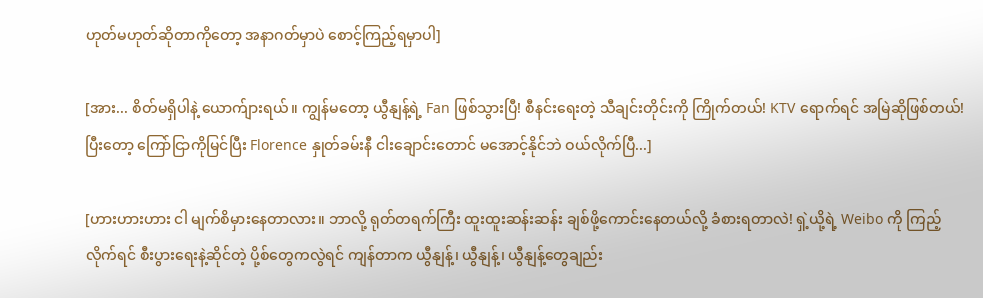ဟုတ်မဟုတ်ဆိုတာကိုတော့ အနာဂတ်မှာပဲ စောင့်ကြည့်ရမှာပါ]

[အား... စိတ်မရှိပါနဲ့ ယောက်ျားရယ်။ ကျွန်မတော့ ယွီနျန့်ရဲ့ Fan ဖြစ်သွားပြီ! စီနင်းရေးတဲ့ သီချင်းတိုင်းကို ကြိုက်တယ်! KTV ရောက်ရင် အမြဲဆိုဖြစ်တယ်! ပြီးတော့ ကြော်ငြာကိုမြင်ပြီး Florence နှုတ်ခမ်းနီ ငါးချောင်းတောင် မအောင့်နိုင်ဘဲ ဝယ်လိုက်ပြီ...]

[ဟားဟားဟား ငါ မျက်စိမှားနေတာလား။ ဘာလို့ ရုတ်တရက်ကြီး ထူးထူးဆန်းဆန်း ချစ်ဖို့ကောင်းနေတယ်လို့ ခံစားရတာလဲ! ရှဲ့ယို့ရဲ့ Weibo ကို ကြည့်လိုက်ရင် စီးပွားရေးနဲ့ဆိုင်တဲ့ ပို့စ်တွေကလွဲရင် ကျန်တာက ယွီနျန့်၊ ယွီနျန့်၊ ယွီနျန့်တွေချည်း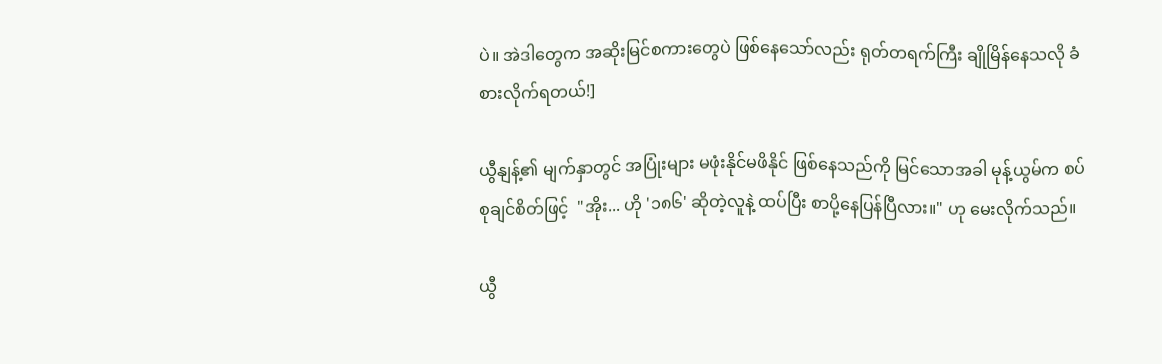ပဲ။ အဲဒါတွေက အဆိုးမြင်စကားတွေပဲ ဖြစ်နေသော်လည်း ရုတ်တရက်ကြီး ချိုမြိန်နေသလို ခံစားလိုက်ရတယ်!]

ယွီနျန့်၏ မျက်နှာတွင် အပြုံးများ မဖုံးနိုင်မဖိနိုင် ဖြစ်နေသည်ကို မြင်သောအခါ မုန့်ယွမ်က စပ်စုချင်စိတ်ဖြင့်  "အိုး... ဟို '၁၈၆' ဆိုတဲ့လူနဲ့ ထပ်ပြီး စာပို့နေပြန်ပြီလား။" ဟု မေးလိုက်သည်။

ယွီ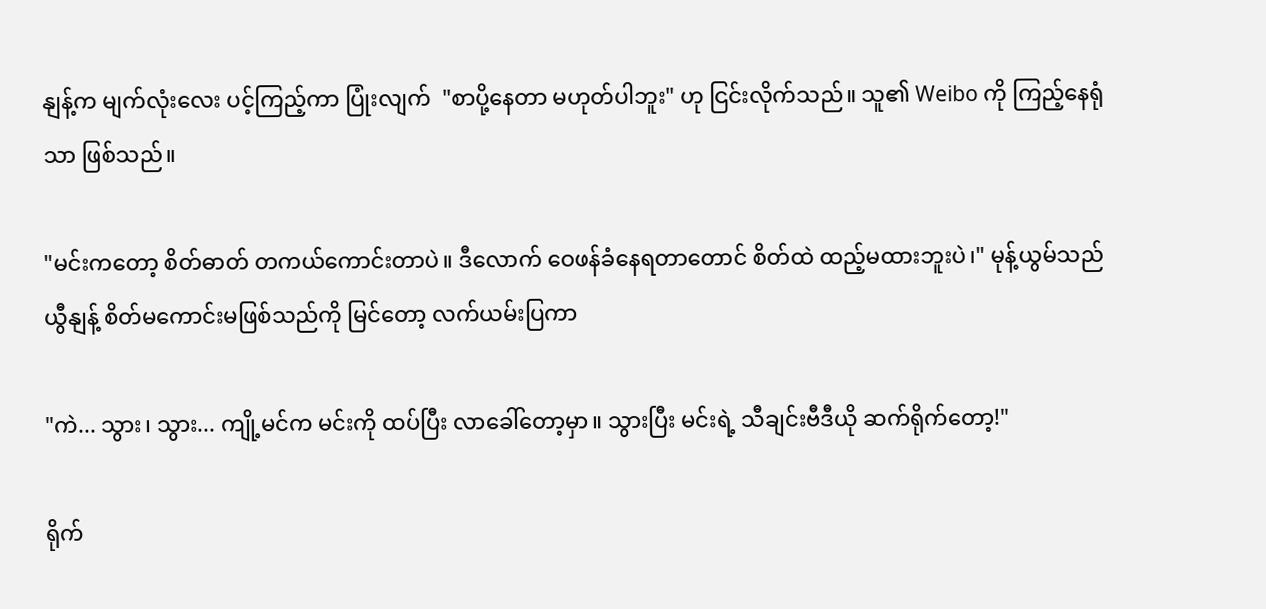နျန့်က မျက်လုံးလေး ပင့်ကြည့်ကာ ပြုံးလျက်  "စာပို့နေတာ မဟုတ်ပါဘူး" ဟု ငြင်းလိုက်သည်။ သူ၏ Weibo ကို ကြည့်နေရုံသာ ဖြစ်သည်။

"မင်းကတော့ စိတ်ဓာတ် တကယ်ကောင်းတာပဲ။ ဒီလောက် ဝေဖန်ခံနေရတာတောင် စိတ်ထဲ ထည့်မထားဘူးပဲ၊" မုန့်ယွမ်သည် ယွီနျန့် စိတ်မကောင်းမဖြစ်သည်ကို မြင်တော့ လက်ယမ်းပြကာ

"ကဲ... သွား၊ သွား... ကျို့မင်က မင်းကို ထပ်ပြီး လာခေါ်တော့မှာ။ သွားပြီး မင်းရဲ့ သီချင်းဗီဒီယို ဆက်ရိုက်တော့!"

ရိုက်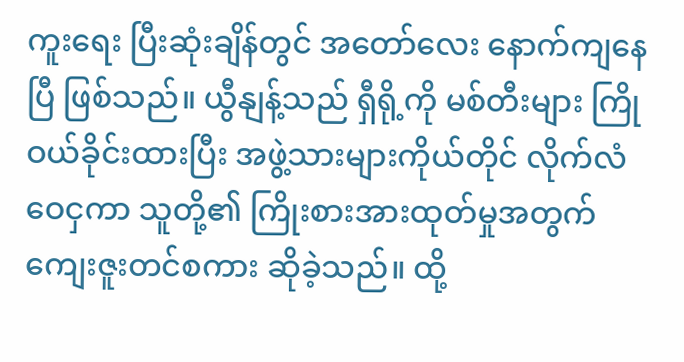ကူးရေး ပြီးဆုံးချိန်တွင် အတော်လေး နောက်ကျနေပြီ ဖြစ်သည်။ ယွီနျန့်သည် ရှီရို့ကို မစ်တီးများ ကြိုဝယ်ခိုင်းထားပြီး အဖွဲ့သားများကိုယ်တိုင် လိုက်လံဝေငှကာ သူတို့၏ ကြိုးစားအားထုတ်မှုအတွက် ကျေးဇူးတင်စကား ဆိုခဲ့သည်။ ထို့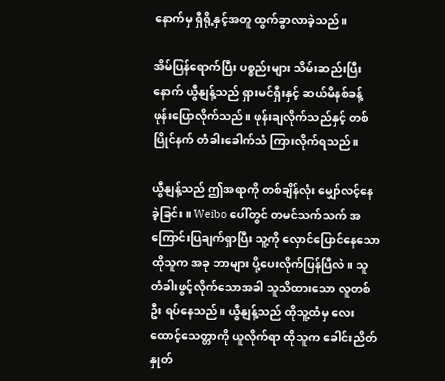နောက်မှ ရှီရို့နှင့်အတူ ထွက်ခွာလာခဲ့သည်။

အိမ်ပြန်ရောက်ပြီး ပစ္စည်းများ သိမ်းဆည်းပြီးနောက် ယွီနျန့်သည် ရှားမင်ရှီးနှင့် ဆယ်မိနစ်ခန့် ဖုန်းပြောလိုက်သည်။ ဖုန်းချလိုက်သည်နှင့် တစ်ပြိုင်နက် တံခါးခေါက်သံ ကြားလိုက်ရသည်။

ယွီနျန့်သည် ဤအရာကို တစ်ချိန်လုံး မျှော်လင့်နေခဲ့ခြင်း။ Weibo ပေါ်တွင် တမင်သက်သက် အကြောင်းပြချက်ရှာပြီး သူ့ကို လှောင်ပြောင်နေသော ထိုသူက အခု ဘာများ ပို့ပေးလိုက်ပြန်ပြီလဲ။ သူ တံခါးဖွင့်လိုက်သောအခါ သူသိထားသော လူတစ်ဦး ရပ်နေသည်။ ယွီနျန့်သည် ထိုသူ့ထံမှ လေးထောင့်သေတ္တာကို ယူလိုက်ရာ ထိုသူက ခေါင်းညိတ်နှုတ်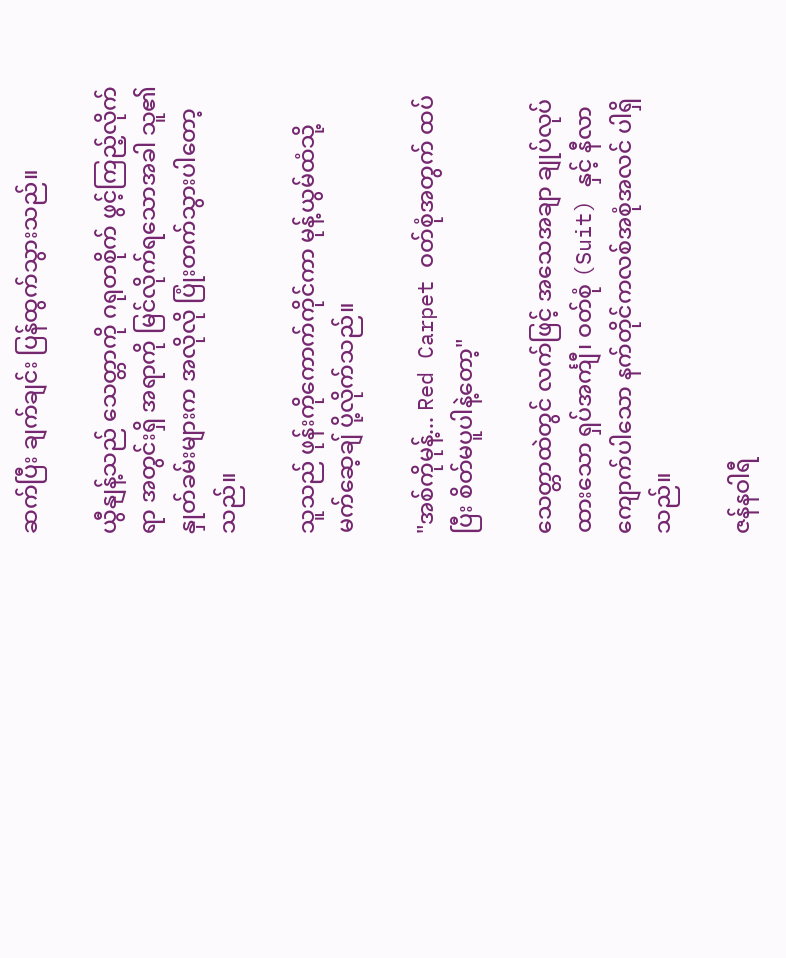ဆက်ပြီး ချက်ချင်း ပြန်ထွက်သွားသည်။

ယွီနျန့်သည် သေတ္တာကို ဂရုတစိုက် ဖွင့်ကြည့်လိုက်ရာ အတွင်းရှိ အရာကို မြင်လိုက်ရသောအခါ သူ၏ နှုတ်ခမ်းများက အလိုလို ပြုံးတက်သွားပါတော့သည်။

သူသည် ဖုန်းကိုကောက်ကိုင်ကာ မုန့်ယွမ်ထံသို့ မက်ဆေ့ချ် ပို့လိုက်သည်။

"အစ်ကိုမုန့်... Red Carpet ဝတ်စုံအတွက် ထပ်ပြီး စိတ်မပူပါနဲ့တော့‌"

သေတ္တာထဲတွင် လက်ဖြင့် အသေအချာ ချုပ်လုပ်ထားသော ရှပ်အင်္ကျီ၊ ဝတ်စုံ (Suit) နှင့် နီလာကျောက်ပါသော နက်တိုင်ကလစ်အစုံအလင် ပါရှိသည်။

ဇန်နဝါရီ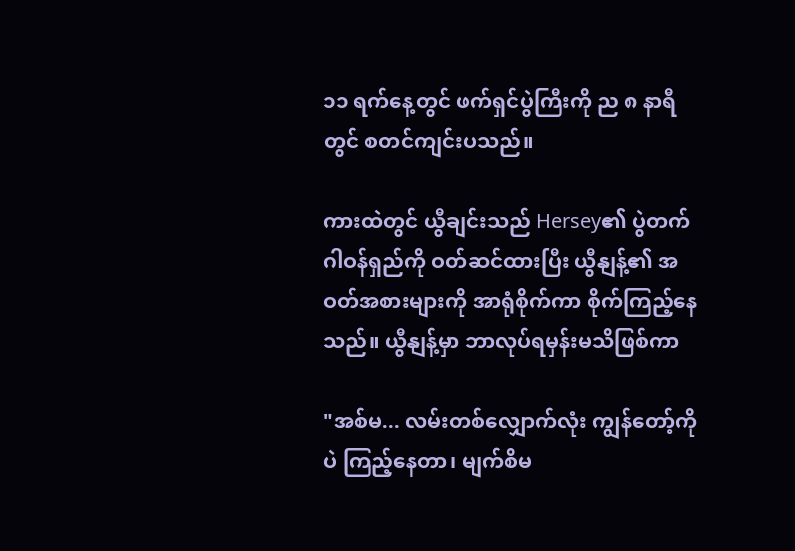၁၁ ရက်နေ့တွင် ဖက်ရှင်ပွဲကြီးကို ည ၈ နာရီတွင် စတင်ကျင်းပသည်။

ကားထဲတွင် ယွီချင်းသည် Hersey၏ ပွဲတက်ဂါဝန်ရှည်ကို ဝတ်ဆင်ထားပြီး ယွီနျန့်၏ အဝတ်အစားများကို အာရုံစိုက်ကာ စိုက်ကြည့်နေသည်။ ယွီနျန့်မှာ ဘာလုပ်ရမှန်းမသိဖြစ်ကာ

"အစ်မ... လမ်းတစ်လျှောက်လုံး ကျွန်တော့်ကိုပဲ ကြည့်နေတာ၊ မျက်စိမ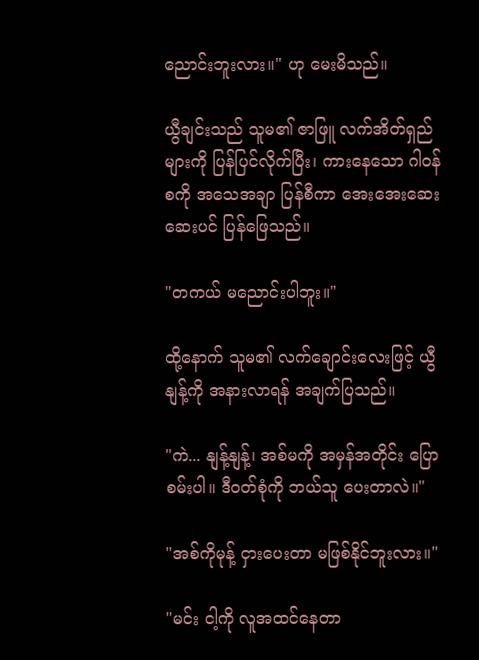ညောင်းဘူးလား။" ဟု မေးမိသည်။

ယွီချင်းသည် သူမ၏ ဇာဖြူ လက်အိတ်ရှည်များကို ပြန်ပြင်လိုက်ပြီး၊ ကားနေသော ဂါဝန်စကို အသေအချာ ပြန်စီကာ အေးအေးဆေးဆေးပင် ပြန်ဖြေသည်။

"တကယ် မညောင်းပါဘူး။"

ထို့နောက် သူမ၏ လက်ချောင်းလေးဖြင့် ယွီနျန့်ကို အနားလာရန် အချက်ပြသည်။

"ကဲ... နျန့်နျန့်၊ အစ်မကို အမှန်အတိုင်း ပြောစမ်းပါ။ ဒီဝတ်စုံကို ဘယ်သူ ပေးတာလဲ။"

"အစ်ကိုမုန့် ငှားပေးတာ မဖြစ်နိုင်ဘူးလား။"

"မင်း ငါ့ကို လူအထင်နေတာ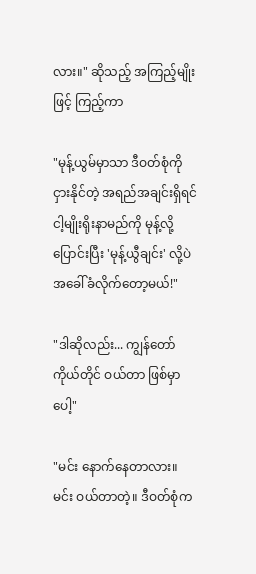လား။" ဆိုသည့် အကြည့်မျိုးဖြင့် ကြည့်ကာ

"မုန့်ယွမ်မှာသာ ဒီဝတ်စုံကို ငှားနိုင်တဲ့ အရည်အချင်းရှိရင် ငါ့မျိုးရိုးနာမည်ကို မုန့်လို့ ပြောင်းပြီး 'မုန့်ယွီချင်း' လို့ပဲ အခေါ်ခံလိုက်တော့မယ်!"

"ဒါဆိုလည်း... ကျွန်တော် ကိုယ်တိုင် ဝယ်တာ ဖြစ်မှာပေါ့"

"မင်း နောက်နေတာလား။ မင်း ဝယ်တာတဲ့။ ဒီဝတ်စုံက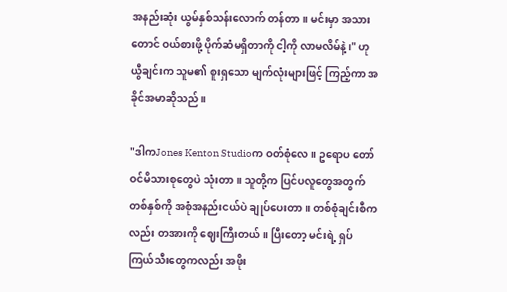အနည်းဆုံး ယွမ်နှစ်သန်းလောက် တန်တာ။ မင်းမှာ အသားတောင် ဝယ်စားဖို့ ပိုက်ဆံမရှိတာကို ငါ့ကို လာမလိမ်နဲ့၊" ဟု ယွီချင်းက သူမ၏ စူးရှသော မျက်လုံးများဖြင့် ကြည့်ကာ အခိုင်အမာဆိုသည်။

"ဒါကJones Kenton Studioက ဝတ်စုံလေ။ ဥရောပ တော်ဝင်မိသားစုတွေပဲ သုံးတာ။ သူတို့က ပြင်ပလူတွေအတွက် တစ်နှစ်ကို အစုံအနည်းငယ်ပဲ ချုပ်ပေးတာ။ တစ်စုံချင်းစီကလည်း တအားကို ဈေးကြီးတယ်။ ပြီးတော့ မင်းရဲ့ ရှပ်ကြယ်သီးတွေကလည်း အဖိုး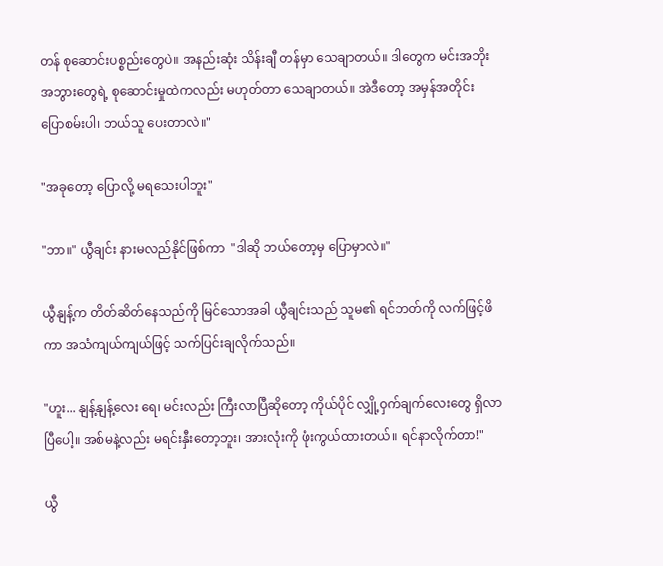တန် စုဆောင်းပစ္စည်းတွေပဲ။ အနည်းဆုံး သိန်းချီ တန်မှာ သေချာတယ်။ ဒါတွေက မင်းအဘိုးအဘွားတွေရဲ့ စုဆောင်းမှုထဲကလည်း မဟုတ်တာ သေချာတယ်။ အဲဒီတော့ အမှန်အတိုင်း ပြောစမ်းပါ၊ ဘယ်သူ ပေးတာလဲ။"

"အခုတော့ ပြောလို့ မရသေးပါဘူး"

"ဘာ။" ယွီချင်း နားမလည်နိုင်ဖြစ်ကာ  "ဒါဆို ဘယ်တော့မှ ပြောမှာလဲ။"

ယွီနျန့်က တိတ်ဆိတ်နေသည်ကို မြင်သောအခါ ယွီချင်းသည် သူမ၏ ရင်ဘတ်ကို လက်ဖြင့်ဖိကာ အသံကျယ်ကျယ်ဖြင့် သက်ပြင်းချလိုက်သည်။

"ဟူး... နျန့်နျန့်လေး ရေ၊ မင်းလည်း ကြီးလာပြီဆိုတော့ ကိုယ်ပိုင် လျှို့ဝှက်ချက်လေးတွေ ရှိလာပြီပေါ့။ အစ်မနဲ့လည်း မရင်းနှီးတော့ဘူး၊ အားလုံးကို ဖုံးကွယ်ထားတယ်။ ရင်နာလိုက်တာ!"

ယွီ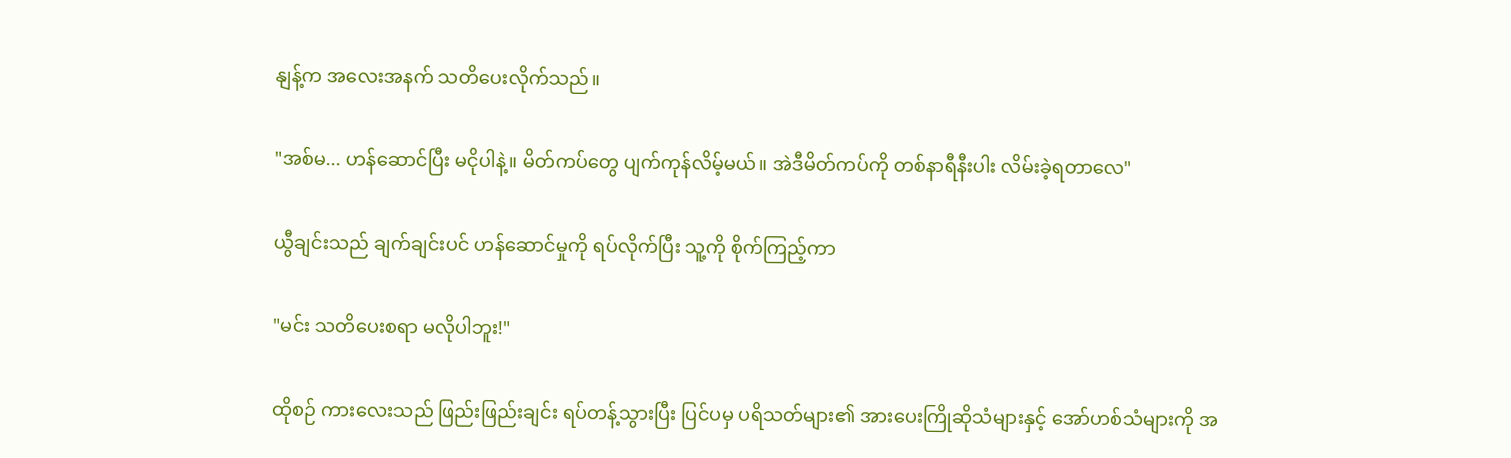နျန့်က အလေးအနက် သတိပေးလိုက်သည်။

"အစ်မ... ဟန်ဆောင်ပြီး မငိုပါနဲ့။ မိတ်ကပ်တွေ ပျက်ကုန်လိမ့်မယ်။ အဲဒီမိတ်ကပ်ကို တစ်နာရီနီးပါး လိမ်းခဲ့ရတာလေ"

ယွီချင်းသည် ချက်ချင်းပင် ဟန်ဆောင်မှုကို ရပ်လိုက်ပြီး သူ့ကို စိုက်ကြည့်ကာ

"မင်း သတိပေးစရာ မလိုပါဘူး!"

ထိုစဉ် ကားလေးသည် ဖြည်းဖြည်းချင်း ရပ်တန့်သွားပြီး ပြင်ပမှ ပရိသတ်များ၏ အားပေးကြိုဆိုသံများနှင့် အော်ဟစ်သံများကို အ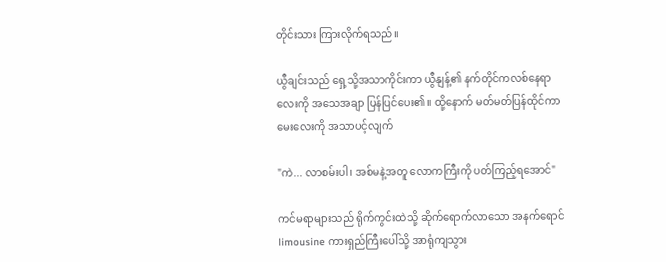တိုင်းသား ကြားလိုက်ရသည်။

ယွီချင်းသည် ရှေ့သို့အသာကိုင်းကာ ယွီနျန့်၏ နက်တိုင်ကလစ်နေရာလေးကို အသေအချာ ပြန်ပြင်ပေး၏။ ထို့နောက် မတ်မတ်ပြန်ထိုင်ကာ မေးလေးကို အသာပင့်လျက်

"ကဲ... လာစမ်းပါ၊ အစ်မနဲ့အတူ လောကကြီးကို ပတ်ကြည့်ရအောင်"

ကင်မရာများသည် ရိုက်ကွင်းထဲသို့ ဆိုက်ရောက်လာသော အနက်ရောင်limousine ကားရှည်ကြီးပေါ်သို့ အာရုံကျသွား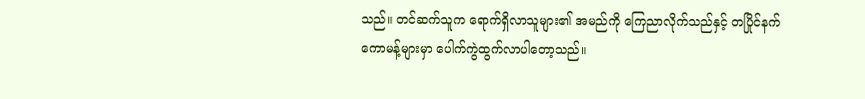သည်။ တင်ဆက်သူက ရောက်ရှိလာသူများ၏ အမည်ကို ကြေညာလိုက်သည်နှင့် တပြိုင်နက် ကောမန့်များမှာ ပေါက်ကွဲထွက်လာပါတော့သည်။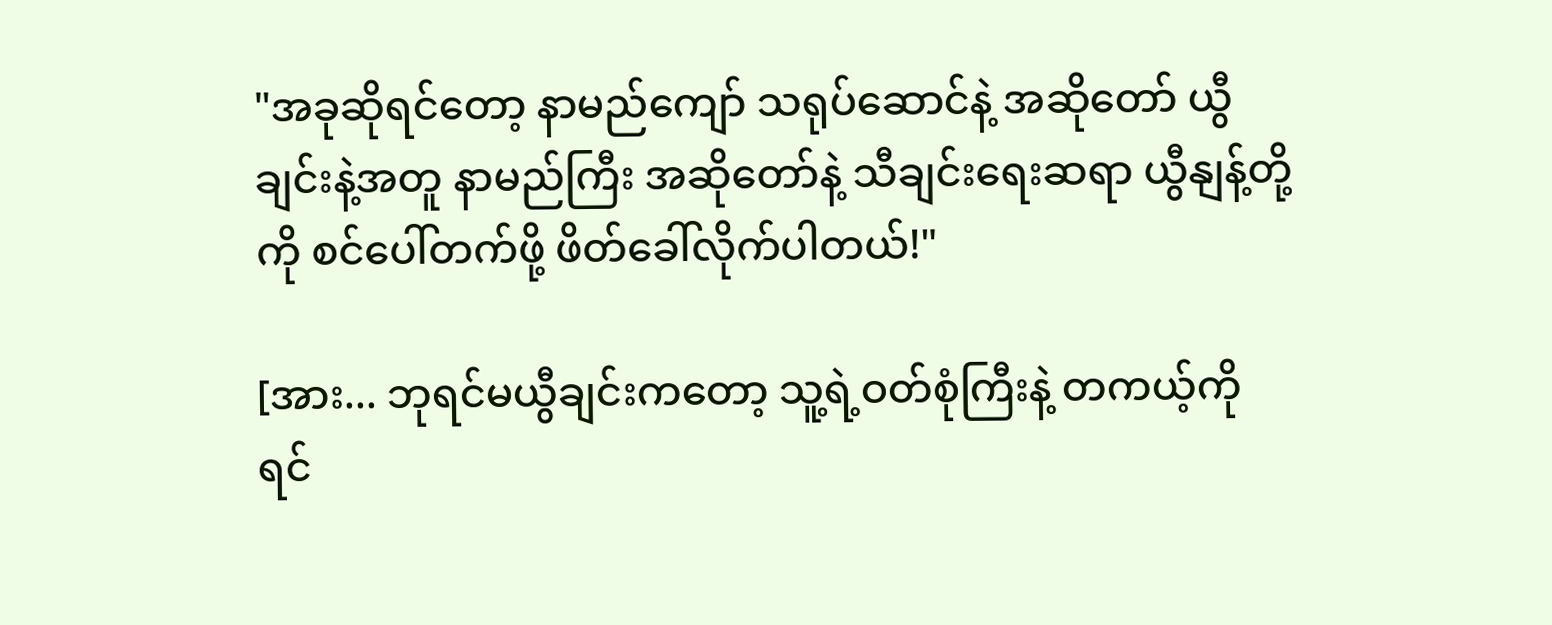"အခုဆိုရင်တော့ နာမည်ကျော် သရုပ်ဆောင်နဲ့ အဆိုတော် ယွီချင်းနဲ့အတူ နာမည်ကြီး အဆိုတော်နဲ့ သီချင်းရေးဆရာ ယွီနျန့်တို့ကို စင်ပေါ်တက်ဖို့ ဖိတ်ခေါ်လိုက်ပါတယ်!"

[အား... ဘုရင်မယွီချင်းကတော့ သူ့ရဲ့ဝတ်စုံကြီးနဲ့ တကယ့်ကို ရင်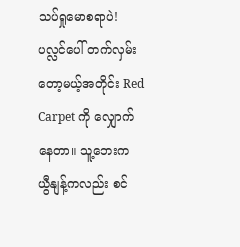သပ်ရှုမောစရာပဲ! ပလ္လင်ပေါ် တက်လှမ်းတော့မယ့်အတိုင်း Red Carpet ကို လျှောက်နေတာ။ သူ့ဘေးက ယွီနျန့်ကလည်း စင်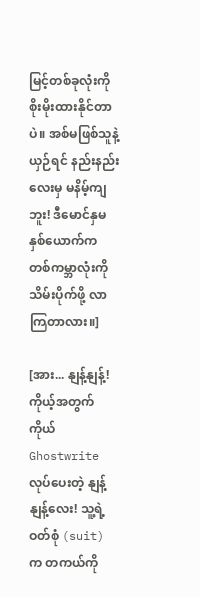မြင့်တစ်ခုလုံးကို စိုးမိုးထားနိုင်တာပဲ။ အစ်မဖြစ်သူနဲ့ယှဉ်ရင် နည်းနည်းလေးမှ မနိမ့်ကျဘူး! ဒီမောင်နှမနှစ်ယောက်က တစ်ကမ္ဘာလုံးကို သိမ်းပိုက်ဖို့ လာကြတာလား။]

[အား... နျန့်နျန့်! ကိုယ့်အတွက်ကိုယ် Ghostwrite လုပ်ပေးတဲ့ နျန့်နျန့်လေး! သူ့ရဲ့ ဝတ်စုံ (suit) က တကယ်ကို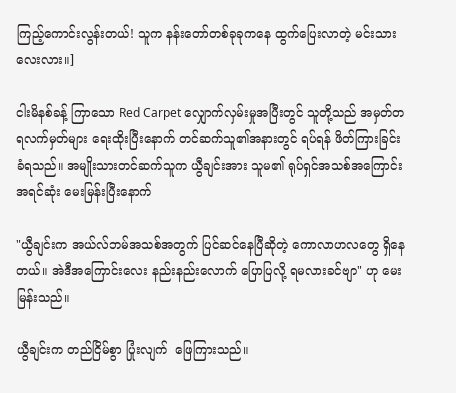ကြည့်ကောင်းလွန်းတယ်! သူက နန်းတော်တစ်ခုခုကနေ ထွက်ပြေးလာတဲ့ မင်းသားလေးလား။]

ငါးမိနစ်ခန့် ကြာသော Red Carpet လျှောက်လှမ်းမှုအပြီးတွင် သူတို့သည် အမှတ်တရလက်မှတ်များ ရေးထိုးပြီးနောက် တင်ဆက်သူ၏အနားတွင် ရပ်ရန် ဖိတ်ကြားခြင်း ခံရသည်။ အမျိုးသားတင်ဆက်သူက ယွီချင်းအား သူမ၏ ရုပ်ရှင်အသစ်အကြောင်း အရင်ဆုံး မေးမြန်းပြီးနောက်

"ယွီချင်းက အယ်လ်ဘမ်အသစ်အတွက် ပြင်ဆင်နေပြီဆိုတဲ့ ကောလာဟလတွေ ရှိနေတယ်။ အဲဒီအကြောင်းလေး နည်းနည်းလောက် ပြောပြလို့ ရမလားခင်ဗျာ" ဟု မေးမြန်းသည်။

ယွီချင်းက တည်ငြိမ်စွာ ပြုံးလျက်  ဖြေကြားသည်။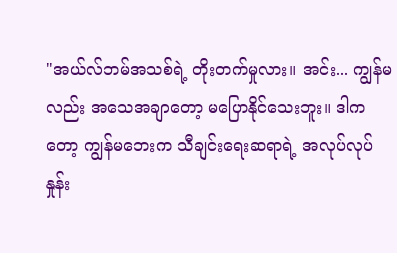"အယ်လ်ဘမ်အသစ်ရဲ့ တိုးတက်မှုလား။ အင်း... ကျွန်မလည်း အသေအချာတော့ မပြောနိုင်သေးဘူး။ ဒါကတော့ ကျွန်မဘေးက သီချင်းရေးဆရာရဲ့ အလုပ်လုပ်နှုန်း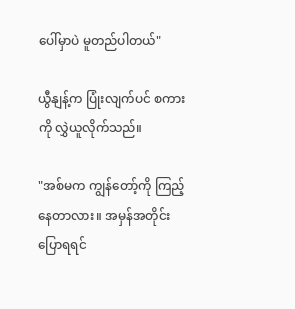ပေါ်မှာပဲ မူတည်ပါတယ်"

ယွီနျန့်က ပြုံးလျက်ပင် စကားကို လွှဲယူလိုက်သည်။

"အစ်မက ကျွန်တော့်ကို ကြည့်နေတာလား။ အမှန်အတိုင်း ပြောရရင်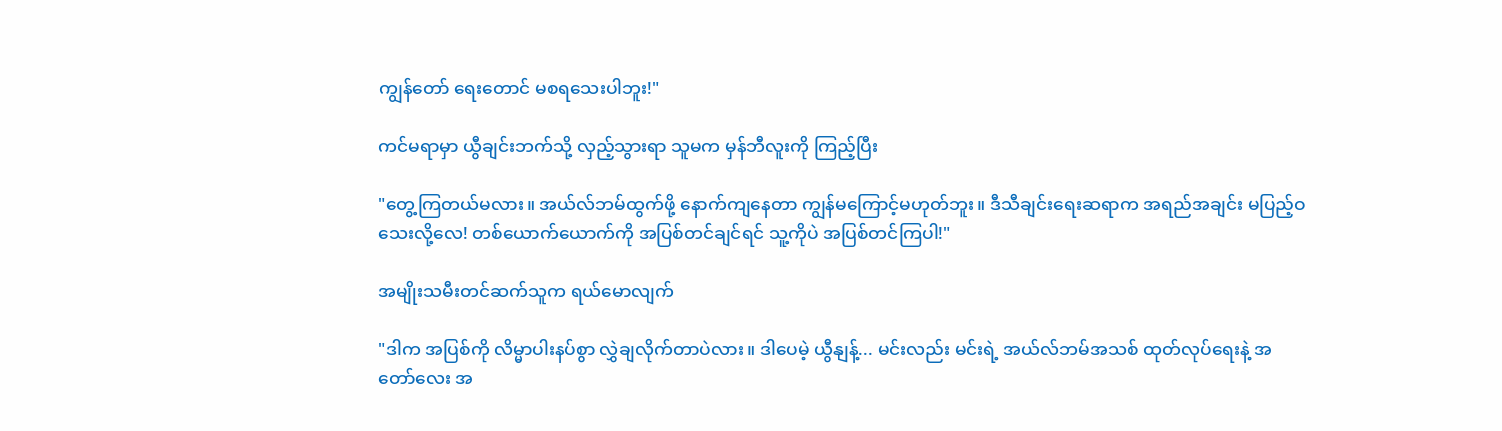ကျွန်တော် ရေးတောင် မစရသေးပါဘူး!"

ကင်မရာမှာ ယွီချင်းဘက်သို့ လှည့်သွားရာ သူမက မှန်ဘီလူးကို ကြည့်ပြီး

"တွေ့ကြတယ်မလား။ အယ်လ်ဘမ်ထွက်ဖို့ နောက်ကျနေတာ ကျွန်မကြောင့်မဟုတ်ဘူး။ ဒီသီချင်းရေးဆရာက အရည်အချင်း မပြည့်ဝသေးလို့လေ! တစ်ယောက်ယောက်ကို အပြစ်တင်ချင်ရင် သူ့ကိုပဲ အပြစ်တင်ကြပါ!"

အမျိုးသမီးတင်ဆက်သူက ရယ်မောလျက်

"ဒါက အပြစ်ကို လိမ္မာပါးနပ်စွာ လွှဲချလိုက်တာပဲလား။ ဒါပေမဲ့ ယွီနျန့်... မင်းလည်း မင်းရဲ့ အယ်လ်ဘမ်အသစ် ထုတ်လုပ်ရေးနဲ့ အတော်လေး အ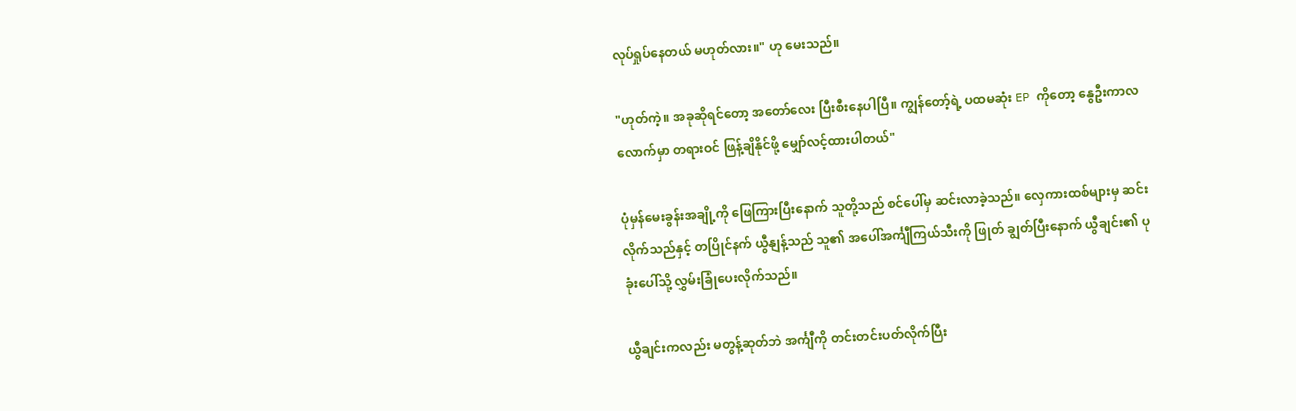လုပ်ရှုပ်နေတယ် မဟုတ်လား။" ဟု မေးသည်။

"ဟုတ်ကဲ့။ အခုဆိုရင်တော့ အတော်လေး ပြီးစီးနေပါပြီ။ ကျွန်တော့်ရဲ့ ပထမဆုံး EP ကိုတော့ နွေဦးကာလလောက်မှာ တရားဝင် ဖြန့်ချိနိုင်ဖို့ မျှော်လင့်ထားပါတယ်"

ပုံမှန်မေးခွန်းအချို့ကို ဖြေကြားပြီးနောက် သူတို့သည် စင်ပေါ်မှ ဆင်းလာခဲ့သည်။ လှေကားထစ်များမှ ဆင်းလိုက်သည်နှင့် တပြိုင်နက် ယွီနျန့်သည် သူ၏ အပေါ်အင်္ကျီကြယ်သီးကို ဖြုတ် ချွတ်ပြီးနောက် ယွီချင်း၏ ပုခုံးပေါ်သို့ လွှမ်းခြုံပေးလိုက်သည်။

ယွီချင်းကလည်း မတွန့်ဆုတ်ဘဲ အင်္ကျီကို တင်းတင်းပတ်လိုက်ပြီး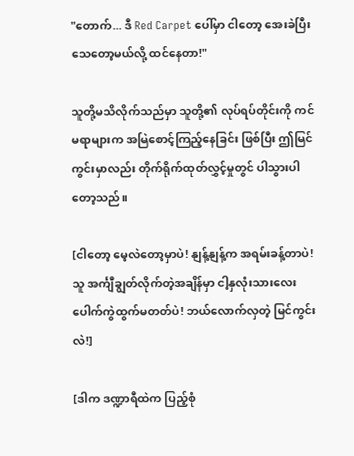"တောက်... ဒီ Red Carpet ပေါ်မှာ ငါတော့ အေးခဲပြီး သေတော့မယ်လို့ ထင်နေတာ!"

သူတို့မသိလိုက်သည်မှာ သူတို့၏ လုပ်ရပ်တိုင်းကို ကင်မရာများက အမြဲစောင့်ကြည့်နေခြင်း ဖြစ်ပြီး ဤမြင်ကွင်းမှာလည်း တိုက်ရိုက်ထုတ်လွှင့်မှုတွင် ပါသွားပါတော့သည်။

[ငါတော့ မေ့လဲတော့မှာပဲ! နျန့်နျန့်က အရမ်းခန့်တာပဲ! သူ အင်္ကျီချွတ်လိုက်တဲ့အချိန်မှာ ငါ့နှလုံးသားလေး ပေါက်ကွဲထွက်မတတ်ပဲ! ဘယ်လောက်လှတဲ့ မြင်ကွင်းလဲ!]

[ဒါက ဒဏ္ဍာရီထဲက ပြည့်စုံ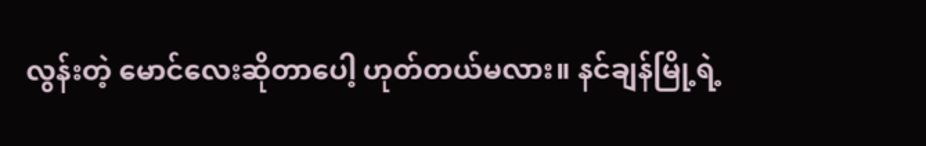လွန်းတဲ့ မောင်လေးဆိုတာပေါ့ ဟုတ်တယ်မလား။ နင်ချန်မြို့ရဲ့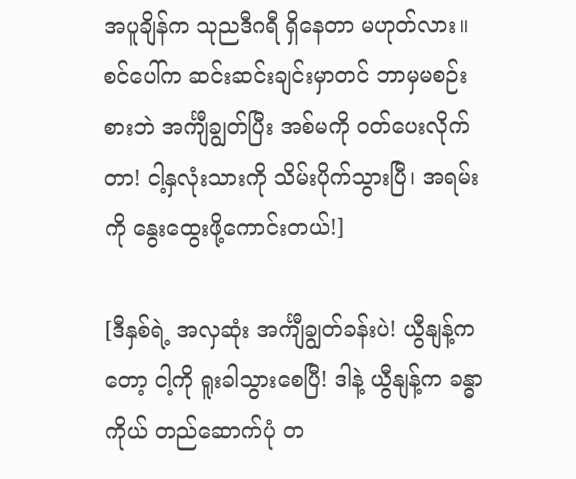အပူချိန်က သုညဒီဂရီ ရှိနေတာ မဟုတ်လား။ စင်ပေါ်က ဆင်းဆင်းချင်းမှာတင် ဘာမှမစဉ်းစားဘဲ အင်္ကျီချွတ်ပြီး အစ်မကို ဝတ်ပေးလိုက်တာ! ငါ့နှလုံးသားကို သိမ်းပိုက်သွားပြီ၊ အရမ်းကို နွေးထွေးဖို့ကောင်းတယ်!]

[ဒီနှစ်ရဲ့ အလှဆုံး အင်္ကျီချွတ်ခန်းပဲ! ယွီနျန့်ကတော့ ငါ့ကို ရူးခါသွားစေပြီ! ဒါနဲ့ ယွီနျန့်က ခန္ဓာကိုယ် တည်ဆောက်ပုံ တ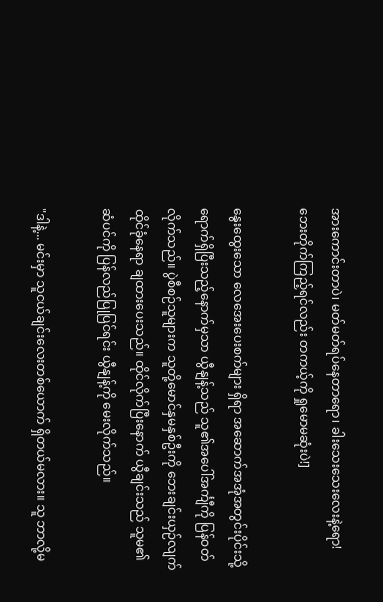အားကောင်းတာပဲ၊ မတ်မတ်ရပ်နေတာရော၊ ခါးသေးသေးလေးနဲ့ရော! ဘေးတိုက်ကြည့်ရင်လည်း တကယ့်ကို ရှုမောမဆုံးပဲ!]

နွေးထွေးသော လေအေးပေးစက်များ ရှိရာ အဆောက်အအုံအတွင်းပိုင်းသို့ ရောက်ရှိပြီးသည့်နောက်မှသာ ယွီနျန့်သည် သူ၏အပေါ်အင်္ကျီကို ပြန်ဝတ်လိုက်သည်။ ပွဲစီစဉ်သူများက သူတို့မောင်နှမနှစ်ဦးကို ဘေးချင်းယှဉ်လျက် ထိုင်ခုံနေရာ ချထားပေးသည်။ ထိုင်လိုက်ပြီးနောက် ယွီချင်းသည် သူမ၏ဆံပင်ကို ပြန်လည်ပြုပြင်ရင်း ယွီနျန့်ကို မေးလိုက်သည်။

"ဒါနဲ့... မင်းမှာ သူငယ်ချင်းလေးတစ်ယောက် ရှိတယ်မလား။ သူ ဘာလို့မ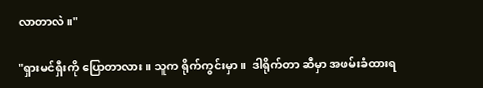လာတာလဲ။"

"ရှားမင်ရှီးကို ပြောတာလား။ သူက ရိုက်ကွင်းမှာ။  ဒါရိုက်တာ ဆီမှာ အဖမ်းခံထားရ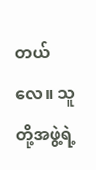တယ်လေ။ သူတို့အဖွဲ့ရဲ့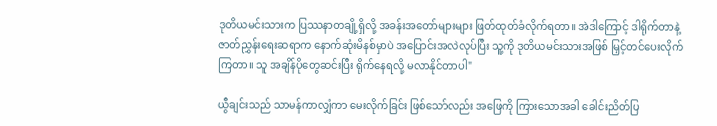ဒုတိယမင်းသားက ပြဿနာတချို့ရှိလို့ အခန်းအတော်များများ ဖြတ်ထုတ်ခံလိုက်ရတာ။ အဲဒါကြောင့် ဒါရိုက်တာနဲ့ ဇာတ်ညွှန်းရေးဆရာက နောက်ဆုံးမိနစ်မှာပဲ အပြောင်းအလဲလုပ်ပြီး သူ့ကို ဒုတိယမင်းသားအဖြစ် မြှင့်တင်ပေးလိုက်ကြတာ။ သူ အချိန်ပိုတွေဆင်းပြီး ရိုက်နေရလို့ မလာနိုင်တာပါ"

ယွီချင်းသည် သာမန်ကာလျှံကာ မေးလိုက်ခြင်း ဖြစ်သော်လည်း အဖြေကို ကြားသောအခါ ခေါင်းညိတ်ပြ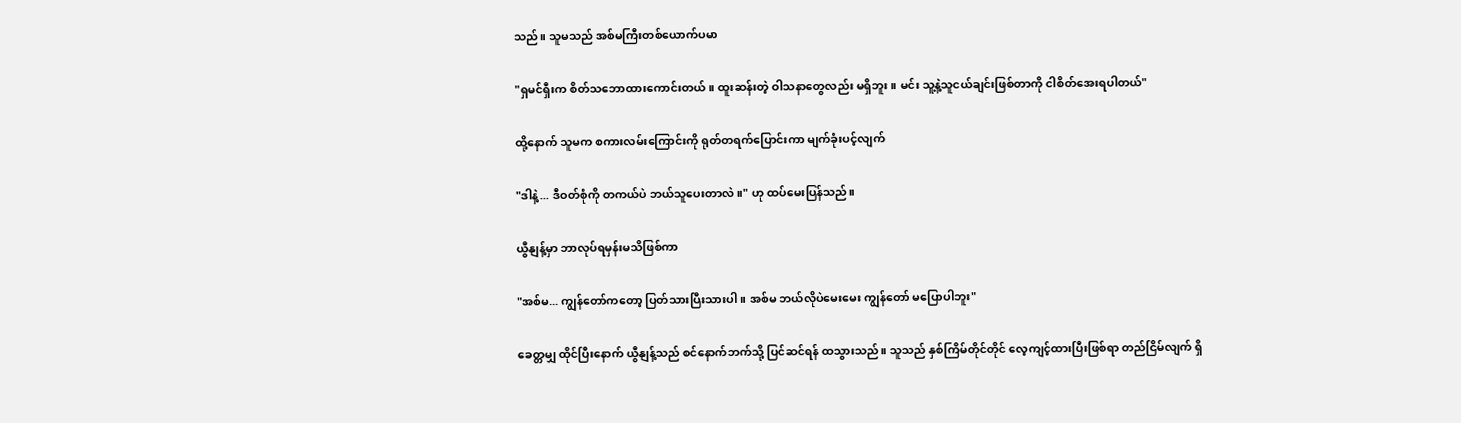သည်။ သူမသည် အစ်မကြီးတစ်ယောက်ပမာ

"ရှမင်ရှီးက စိတ်သဘောထားကောင်းတယ်။ ထူးဆန်းတဲ့ ဝါသနာတွေလည်း မရှိဘူး။ မင်း သူ့နဲ့သူငယ်ချင်းဖြစ်တာကို ငါစိတ်အေးရပါတယ်"

ထို့နောက် သူမက စကားလမ်းကြောင်းကို ရုတ်တရက်ပြောင်းကာ မျက်ခုံးပင့်လျက်

"ဒါနဲ့... ဒီဝတ်စုံကို တကယ်ပဲ ဘယ်သူပေးတာလဲ။" ဟု ထပ်မေးပြန်သည်။

ယွီနျန့်မှာ ဘာလုပ်ရမှန်းမသိဖြစ်ကာ

"အစ်မ... ကျွန်တော်ကတော့ ပြတ်သားပြီးသားပါ။ အစ်မ ဘယ်လိုပဲမေးမေး ကျွန်တော် မပြောပါဘူး"

ခေတ္တမျှ ထိုင်ပြီးနောက် ယွီနျန့်သည် စင်နောက်ဘက်သို့ ပြင်ဆင်ရန် ထသွားသည်။ သူသည် နှစ်ကြိမ်တိုင်တိုင် လေ့ကျင့်ထားပြီးဖြစ်ရာ တည်ငြိမ်လျက် ရှိ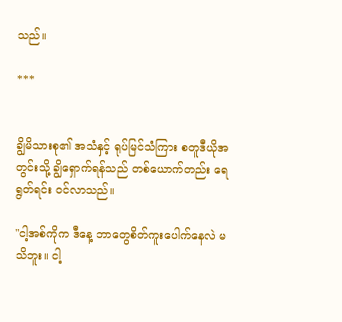သည်။

***


ချွိမိသားစု၏ အသံနှင့် ရုပ်မြင်သံကြား စတူဒီယိုအတွင်းသို့ ချွိရှောက်ရန်သည် တစ်ယောက်တည်း ရေရွတ်ရင်း ဝင်လာသည်။

"ငါ့အစ်ကိုက ဒီနေ့ ဘာတွေစိတ်ကူးပေါက်နေလဲ မသိဘူး။ ငါ့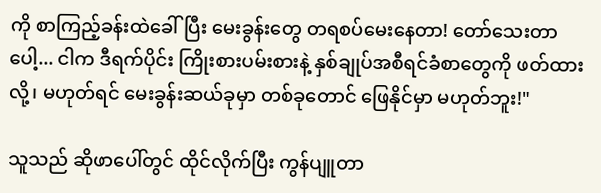ကို စာကြည့်ခန်းထဲခေါ်ပြီး မေးခွန်းတွေ တရစပ်မေးနေတာ! တော်သေးတာပေါ့... ငါက ဒီရက်ပိုင်း ကြိုးစားပမ်းစားနဲ့ နှစ်ချုပ်အစီရင်ခံစာတွေကို ဖတ်ထားလို့၊ မဟုတ်ရင် မေးခွန်းဆယ်ခုမှာ တစ်ခုတောင် ဖြေနိုင်မှာ မဟုတ်ဘူး!"

သူသည် ဆိုဖာပေါ်တွင် ထိုင်လိုက်ပြီး ကွန်ပျူတာ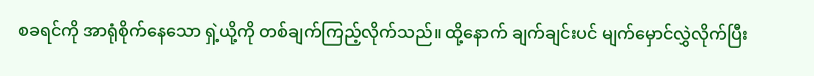စခရင်ကို အာရုံစိုက်နေသော ရှဲ့ယို့ကို တစ်ချက်ကြည့်လိုက်သည်။ ထို့နောက် ချက်ချင်းပင် မျက်မှောင်လွှဲလိုက်ပြီး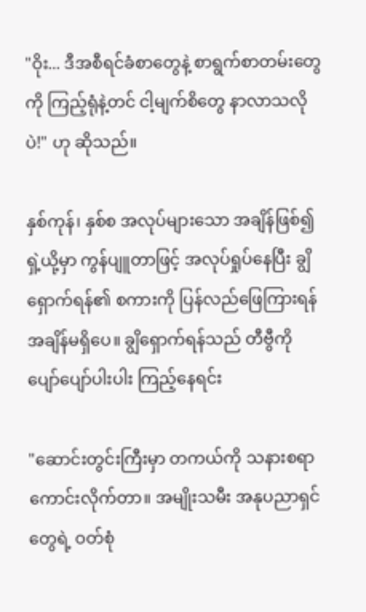"ဝိုး... ဒီအစီရင်ခံစာတွေနဲ့ စာရွက်စာတမ်းတွေကို ကြည့်ရုံနဲ့တင် ငါ့မျက်စိတွေ နာလာသလိုပဲ!" ဟု ဆိုသည်။

နှစ်ကုန်၊ နှစ်စ အလုပ်များသော အချိန်ဖြစ်၍ ရှဲ့ယို့မှာ ကွန်ပျူတာဖြင့် အလုပ်ရှုပ်နေပြီး ချွိရှောက်ရန်၏ စကားကို ပြန်လည်ဖြေကြားရန် အချိန်မရှိပေ။ ချွိရှောက်ရန်သည် တီဗွီကို ပျော်ပျော်ပါးပါး ကြည့်နေရင်း

"ဆောင်းတွင်းကြီးမှာ တကယ်ကို သနားစရာကောင်းလိုက်တာ။ အမျိုးသမီး အနုပညာရှင်တွေရဲ့ ဝတ်စုံ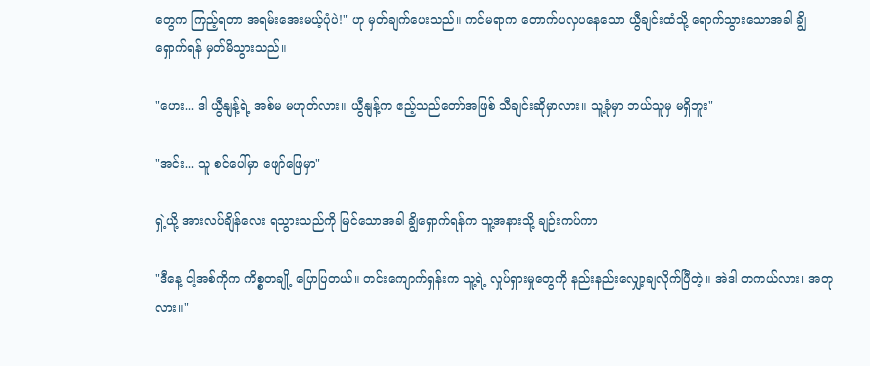တွေက ကြည့်ရတာ အရမ်းအေးမယ့်ပုံပဲ!" ဟု မှတ်ချက်ပေးသည်။ ကင်မရာက တောက်ပလှပနေသော ယွီချင်းထံသို့ ရောက်သွားသောအခါ ချွိရှောက်ရန် မှတ်မိသွားသည်။

"ဟေး... ဒါ ယွီနျန့်ရဲ့ အစ်မ မဟုတ်လား။ ယွီနျန့်က ဧည့်သည်တော်အဖြစ် သီချင်းဆိုမှာလား။ သူ့ခုံမှာ ဘယ်သူမှ မရှိဘူး"

"အင်း... သူ စင်ပေါ်မှာ ဖျော်ဖြေမှာ"

ရှဲ့ယို့ အားလပ်ချိန်လေး ရသွားသည်ကို မြင်သောအခါ ချွိရှောက်ရန်က သူ့အနားသို့ ချဉ်းကပ်ကာ

"ဒီနေ့ ငါ့အစ်ကိုက ကိစ္စတချို့ ပြောပြတယ်။ တင်းကျောက်ရှန်းက သူ့ရဲ့ လှုပ်ရှားမှုတွေကို နည်းနည်းလျှော့ချလိုက်ပြီတဲ့။ အဲဒါ တကယ်လား၊ အတုလား။"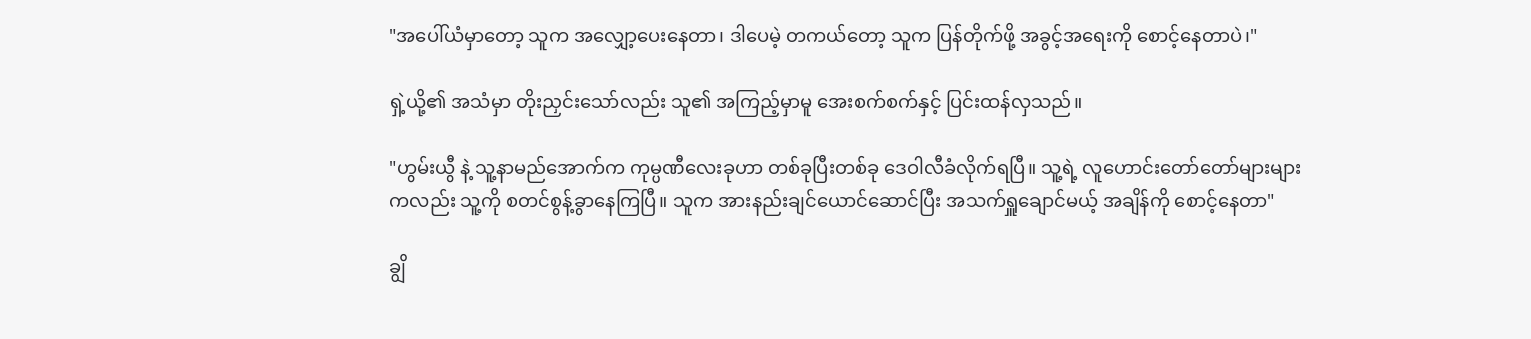"အပေါ်ယံမှာတော့ သူက အလျှော့ပေးနေတာ၊ ဒါပေမဲ့ တကယ်တော့ သူက ပြန်တိုက်ဖို့ အခွင့်အရေးကို စောင့်နေတာပဲ၊"

ရှဲ့ယို့၏ အသံမှာ တိုးညှင်းသော်လည်း သူ၏ အကြည့်မှာမူ အေးစက်စက်နှင့် ပြင်းထန်လှသည်။

"ဟွမ်းယွီ နဲ့ သူ့နာမည်အောက်က ကုမ္ပဏီလေးခုဟာ တစ်ခုပြီးတစ်ခု ဒေဝါလီခံလိုက်ရပြီ။ သူ့ရဲ့ လူဟောင်းတော်တော်များများကလည်း သူ့ကို စတင်စွန့်ခွာနေကြပြီ။ သူက အားနည်းချင်ယောင်ဆောင်ပြီး အသက်ရှူချောင်မယ့် အချိန်ကို စောင့်နေတာ"

ချွိ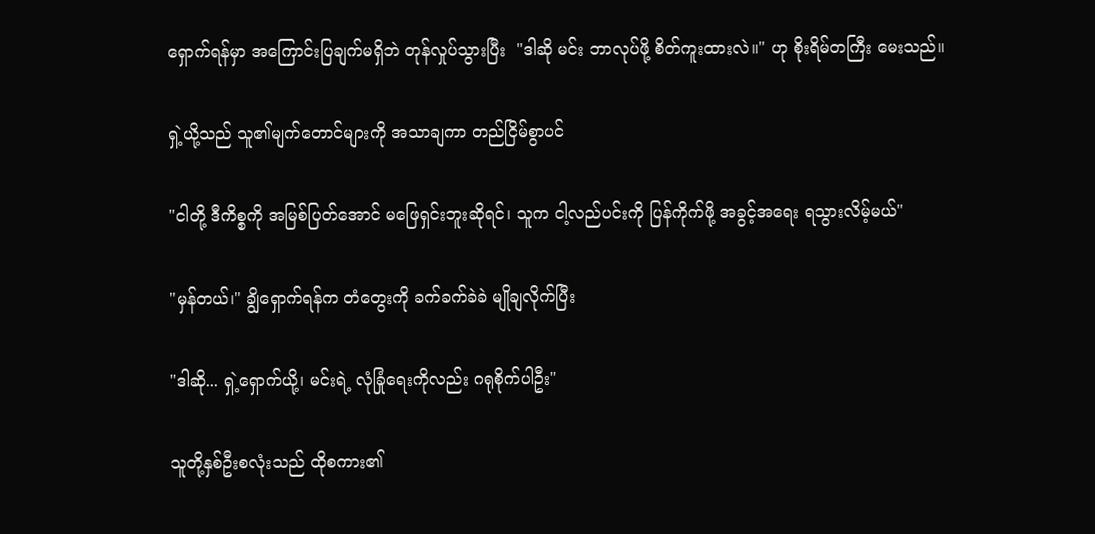ရှောက်ရန်မှာ အကြောင်းပြချက်မရှိဘဲ တုန်လှုပ်သွားပြီး  "ဒါဆို မင်း ဘာလုပ်ဖို့ စိတ်ကူးထားလဲ။" ဟု စိုးရိမ်တကြီး မေးသည်။

ရှဲ့ယို့သည် သူ၏မျက်တောင်များကို အသာချကာ တည်ငြိမ်စွာပင်

"ငါတို့ ဒီကိစ္စကို အမြစ်ပြတ်အောင် မဖြေရှင်းဘူးဆိုရင်၊ သူက ငါ့လည်ပင်းကို ပြန်ကိုက်ဖို့ အခွင့်အရေး ရသွားလိမ့်မယ်"

"မှန်တယ်၊" ချွိရှောက်ရန်က တံတွေးကို ခက်ခက်ခဲခဲ မျိုချလိုက်ပြီး

"ဒါဆို... ရှဲ့ရှောက်ယို့၊ မင်းရဲ့ လုံခြုံရေးကိုလည်း ဂရုစိုက်ပါဦး"

သူတို့နှစ်ဦးစလုံးသည် ထိုစကား၏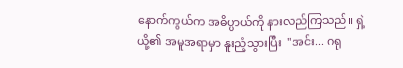နောက်ကွယ်က အဓိပ္ပာယ်ကို နားလည်ကြသည်။ ရှဲ့ယို့၏ အမူအရာမှာ နူးညံ့သွားပြီး  "အင်း... ဂရု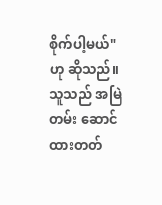စိုက်ပါ့မယ်" ဟု ဆိုသည်။ သူသည် အမြဲတမ်း ဆောင်ထားတတ်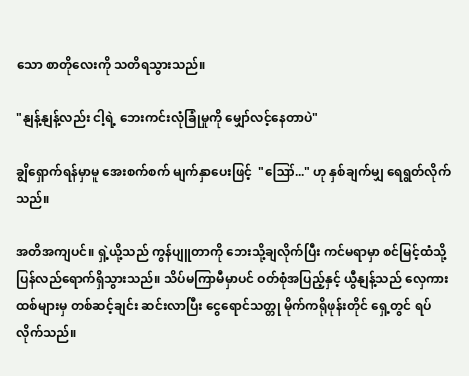သော စာတိုလေးကို သတိရသွားသည်။

"နျန့်နျန့်လည်း ငါ့ရဲ့ ဘေးကင်းလုံခြုံမှုကို မျှော်လင့်နေတာပဲ"

ချွိရှောက်ရန်မှာမူ အေးစက်စက် မျက်နှာပေးဖြင့်  "ဪ..." ဟု နှစ်ချက်မျှ ရေရွတ်လိုက်သည်။

အတိအကျပင်။ ရှဲ့ယို့သည် ကွန်ပျူတာကို ဘေးသို့ချလိုက်ပြီး ကင်မရာမှာ စင်မြင့်ထံသို့ ပြန်လည်ရောက်ရှိသွားသည်။ သိပ်မကြာမီမှာပင် ဝတ်စုံအပြည့်နှင့် ယွီနျန့်သည် လှေကားထစ်များမှ တစ်ဆင့်ချင်း ဆင်းလာပြီး ငွေရောင်သတ္တု မိုက်ကရိုဖုန်းတိုင် ရှေ့တွင် ရပ်လိုက်သည်။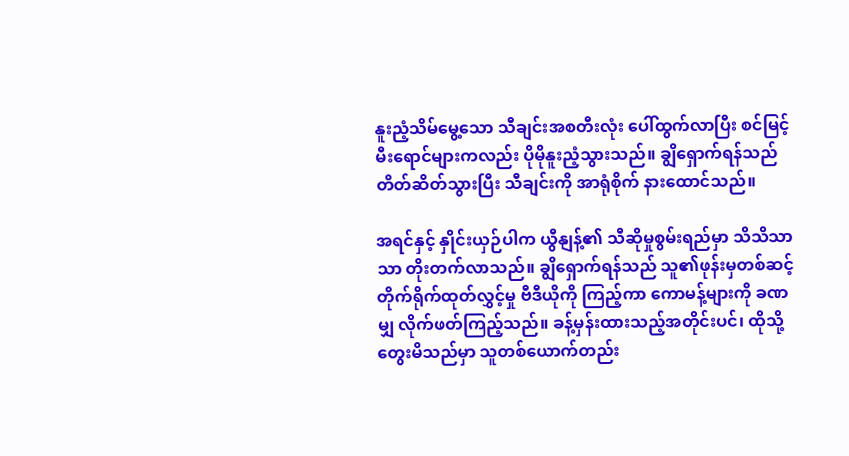နူးညံ့သိမ်မွေ့သော သီချင်းအစတီးလုံး ပေါ်ထွက်လာပြီး စင်မြင့်မီးရောင်များကလည်း ပိုမိုနူးညံ့သွားသည်။ ချွိရှောက်ရန်သည် တိတ်ဆိတ်သွားပြီး သီချင်းကို အာရုံစိုက် နားထောင်သည်။

အရင်နှင့် နှိုင်းယှဉ်ပါက ယွီနျန့်၏ သီဆိုမှုစွမ်းရည်မှာ သိသိသာသာ တိုးတက်လာသည်။ ချွိရှောက်ရန်သည် သူ၏ဖုန်းမှတစ်ဆင့် တိုက်ရိုက်ထုတ်လွှင့်မှု ဗီဒီယိုကို ကြည့်ကာ ကောမန့်များကို ခဏမျှ လိုက်ဖတ်ကြည့်သည်။ ခန့်မှန်းထားသည့်အတိုင်းပင်၊ ထိုသို့တွေးမိသည်မှာ သူတစ်ယောက်တည်း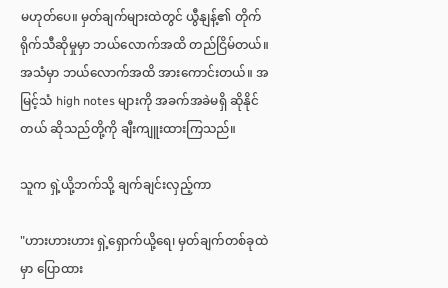မဟုတ်ပေ။ မှတ်ချက်များထဲတွင် ယွီနျန့်၏ တိုက်ရိုက်သီဆိုမှုမှာ ဘယ်လောက်အထိ တည်ငြိမ်တယ်။ အသံမှာ ဘယ်လောက်အထိ အားကောင်းတယ်။ အမြင့်သံ high notes များကို အခက်အခဲမရှိ ဆိုနိုင်တယ် ဆိုသည်တို့ကို ချီးကျူးထားကြသည်။

သူက ရှဲ့ယို့ဘက်သို့ ချက်ချင်းလှည့်ကာ

"ဟားဟားဟား ရှဲ့ရှောက်ယို့ရေ၊ မှတ်ချက်တစ်ခုထဲမှာ ပြောထား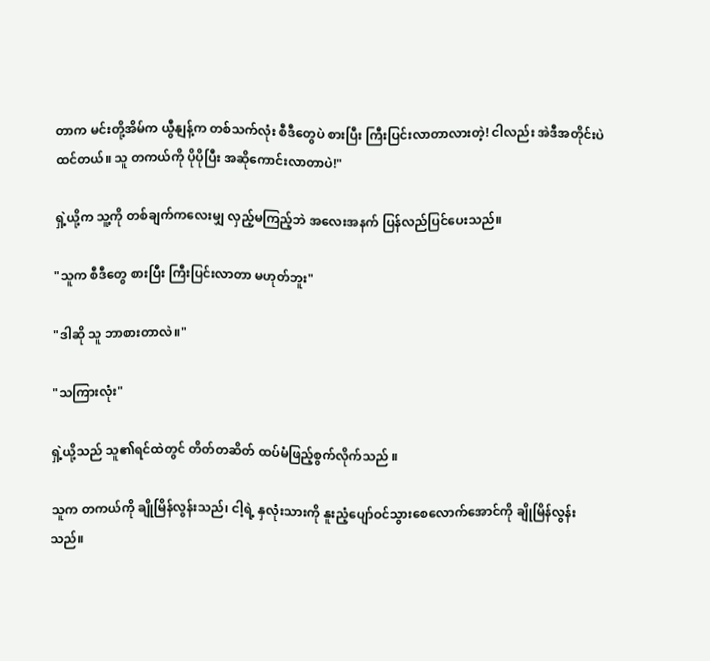တာက မင်းတို့အိမ်က ယွီနျန့်က တစ်သက်လုံး စီဒီတွေပဲ စားပြီး ကြီးပြင်းလာတာလားတဲ့! ငါလည်း အဲဒီအတိုင်းပဲ ထင်တယ်။ သူ တကယ်ကို ပိုပိုပြီး အဆိုကောင်းလာတာပဲ!"

ရှဲ့ယို့က သူ့ကို တစ်ချက်ကလေးမျှ လှည့်မကြည့်ဘဲ အလေးအနက် ပြန်လည်ပြင်ပေးသည်။

"သူက စီဒီတွေ စားပြီး ကြီးပြင်းလာတာ မဟုတ်ဘူး"

"ဒါဆို သူ ဘာစားတာလဲ။"

"သကြားလုံး"

ရှဲ့ယို့သည် သူ၏ရင်ထဲတွင် တိတ်တဆိတ် ထပ်မံဖြည့်စွက်လိုက်သည် ။

သူက တကယ်ကို ချိုမြိန်လွန်းသည်၊ ငါ့ရဲ့ နှလုံးသားကို နူးညံ့ပျော်ဝင်သွားစေလောက်အောင်ကို ချိုမြိန်လွန်းသည်။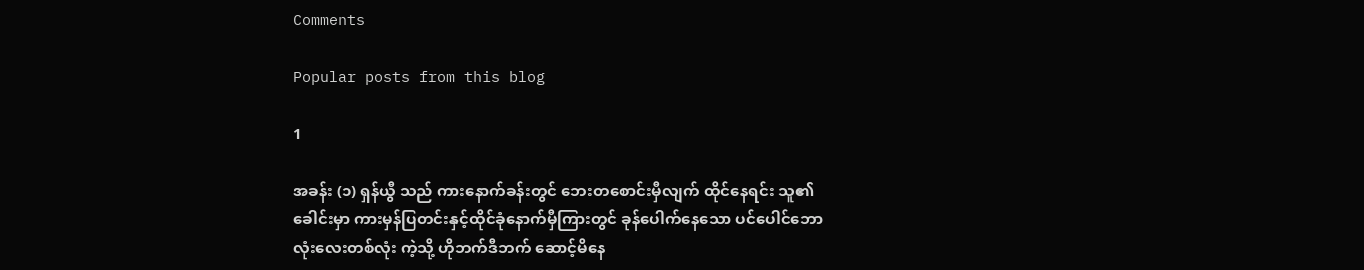Comments

Popular posts from this blog

1

အခန်း (၁) ရှန်ယွီ သည် ကားနောက်ခန်းတွင် ဘေးတစောင်းမှီလျက် ထိုင်နေရင်း သူ၏ခေါင်းမှာ ကားမှန်ပြတင်းနှင့်ထိုင်ခုံနောက်မှီကြားတွင် ခုန်ပေါက်နေသော ပင်ပေါင်ဘောလုံးလေးတစ်လုံး ကဲ့သို့ ဟိုဘက်ဒီဘက် ဆောင့်မိနေ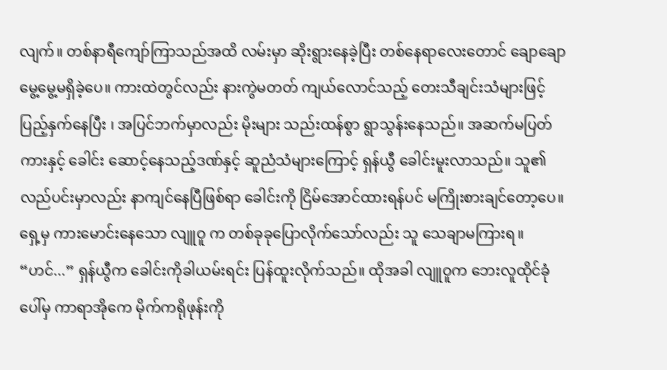လျက်။ တစ်နာရီကျော်ကြာသည်အထိ လမ်းမှာ ဆိုးရွားနေခဲ့ပြီး တစ်နေရာလေးတောင် ချောချောမွေ့မွေ့မရှိခဲ့ပေ။ ကားထဲတွင်လည်း နားကွဲမတတ် ကျယ်လောင်သည့် တေးသီချင်းသံများဖြင့် ပြည့်နှက်နေပြီး ၊ အပြင်ဘက်မှာလည်း မိုးများ သည်းထန်စွာ ရွာသွန်းနေသည်။ အဆက်မပြတ် ကားနှင့် ခေါင်း ဆောင့်နေသည့်ဒဏ်နှင့် ဆူညံသံများကြောင့် ရှန်ယွီ ခေါင်းမူးလာသည်။ သူ၏လည်ပင်းမှာလည်း နာကျင်နေပြီဖြစ်ရာ ခေါင်းကို ငြိမ်အောင်ထားရန်ပင် မကြိုးစားချင်တော့ပေ။ ရှေ့မှ ကားမောင်းနေသော လျူဝူ က တစ်ခုခုပြောလိုက်သော်လည်း သူ သေချာမကြားရ။ “ဟင်...” ရှန်ယွီက ခေါင်းကိုခါယမ်းရင်း ပြန်ထူးလိုက်သည်။ ထိုအခါ လျူဝူက ဘေးလူထိုင်ခုံပေါ်မှ ကာရာအိုကေ မိုက်ကရိုဖုန်းကို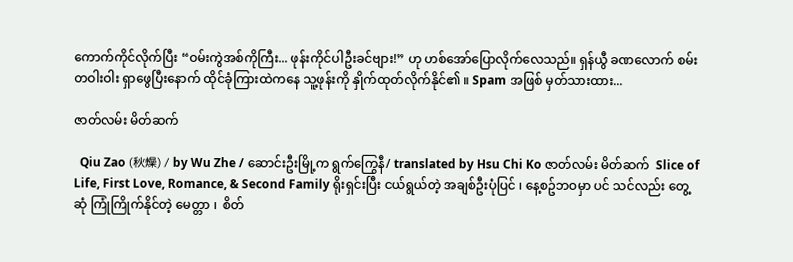ကောက်ကိုင်လိုက်ပြီး “ဝမ်းကွဲအစ်ကိုကြီး... ဖုန်းကိုင်ပါဦးခင်ဗျား!” ဟု ဟစ်အော်ပြောလိုက်လေသည်။ ရှန်ယွီ ခဏလောက် စမ်းတဝါးဝါး ရှာဖွေပြီးနောက် ထိုင်ခုံကြားထဲကနေ သူ့ဖုန်းကို နှိုက်ထုတ်လိုက်နိုင်၏ ။ Spam အဖြစ် မှတ်သားထား...

ဇာတ်လမ်း မိတ်ဆက်

  Qiu Zao (秋燥) / by Wu Zhe / ဆောင်းဦးမြို့က ရွက်ကြွေနီ/ translated by Hsu Chi Ko ဇာတ်လမ်း မိတ်ဆက်  Slice of Life, First Love, Romance, & Second Family ရိုးရှင်းပြီး ငယ်ရွယ်တဲ့ အချစ်ဦးပုံပြင် ၊ နေ့စဥ်ဘဝမှာ ပင် သင်လည်း တွေ့ဆုံ ကြုံကြိုက်နိုင်တဲ့ မေတ္တာ ၊  စိတ်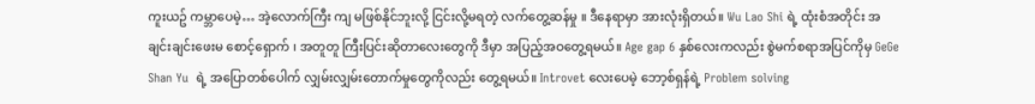ကူးယဥ် ကမ္ဘာပေမဲ့… အဲ့လောက်ကြီး ကျ မဖြစ်နိုင်ဘူးလို့ ငြင်းလို့မရတဲ့ လက်တွေ့ဆန်မှု ။ ဒီနေရာမှာ အားလုံးရှိတယ်။ Wu Lao Shi ရဲ့ ထုံးစံအတိုင်း အချင်းချင်းဖေးမ စောင့်‌ရှောက် ၊ အတူတူ ကြီးပြင်းဆိုတာလေးတွေကို ဒီမှာ အပြည့်အဝတွေ့ရမယ်။ Age gap 6 နှစ်လေးကလည်း စွဲမက်စရာအပြင်ကိုမှ GeGe Shan Yu  ရဲ့ အပြောတစ်ပေါက် လျှမ်းလျှမ်းတောက်မှုတွေကိုလည်း တွေ့ရမယ်။ Introvet လေးပေမဲ့ ဘော့စ်ရှန်ရဲ့ Problem solving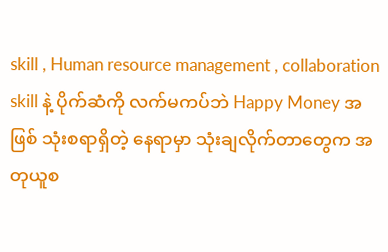skill , Human resource management , collaboration skill နဲ့ ပိုက်ဆံကို လက်မကပ်ဘဲ Happy Money အဖြစ် သုံးစရာရှိတဲ့ နေရာမှာ သုံးချလိုက်တာတွေက အတုယူစ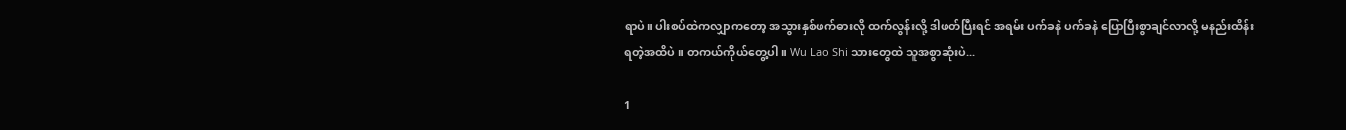ရာပဲ။ ပါးစပ်ထဲကလျှာကတော့ အသွားနှစ်ဖက်ဓားလို ထက်လွန်းလို့ ဒါဖတ်ပြီးရင် အရမ်း ပက်ခနဲ ပက်ခနဲ ပြောပြီးစွာချင်လာလို့ မနည်းထိန်းရတဲ့အထိပဲ ။ တကယ်ကိုယ်တွေ့ပါ။ Wu Lao Shi သားတွေထဲ သူအစွာဆုံးပဲ...

1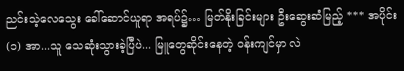ညင်းသဲ့လေသွေး ခေါ်ဆောင်ယူရာ အရပ်၌… မြတ်နိုးခြင်းများ ဦးဆွေးဆံမြည့် *** အပိုင်း (၁) အာ...သူ သေဆုံးသွားခဲ့ပြီပဲ... မြူတွေဆိုင်းနေတဲ့ ဝန်းကျင်မှာ လဲ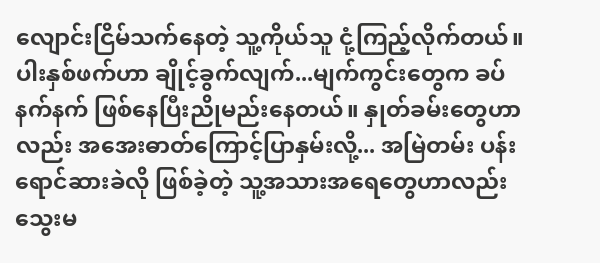လျောင်းငြိမ်သက်နေတဲ့ သူ့ကိုယ်သူ ငုံ့ကြည့်လိုက်တယ်။ ပါးနှစ်ဖက်ဟာ ချိုင့်ခွက်လျက်...မျက်ကွင်းတွေက ခပ်နက်နက် ဖြစ်နေပြီးညိုမည်းနေတယ်။ နှုတ်ခမ်းတွေဟာလည်း အအေးဓာတ်ကြောင့်ပြာနှမ်းလို့... အမြဲတမ်း ပန်းရောင်ဆားခဲလို ဖြစ်ခဲ့တဲ့ သူ့အသားအရေတွေဟာလည်း သွေးမ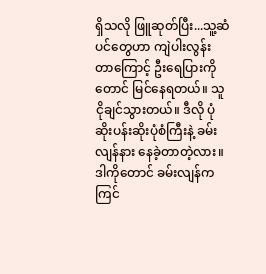ရှိသလို ဖြူဆုတ်ပြီး...သူ့ဆံပင်တွေဟာ ကျဲပါးလွန်းတာ‌ကြောင့် ဦးရေပြားကိုတောင် မြင်နေရတယ်။ သူငိုချင်သွားတယ်။ ဒီလို ပုံဆိုးပန်းဆိုးပုံစံကြီးနဲ့ ခမ်းလျန်နား နေခဲ့တာတဲ့လား။ ဒါကိုတောင် ခမ်းလျန်က ကြင်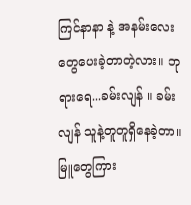ကြင်နာနာ နဲ့ အနမ်းလေးတွေပေးခဲ့တာတဲ့လား။ ဘုရားရေ...ခမ်းလျန် ။ ခမ်းလျန် သူနဲ့တူတူရှိနေခဲ့တာ။ မြူတွေကြား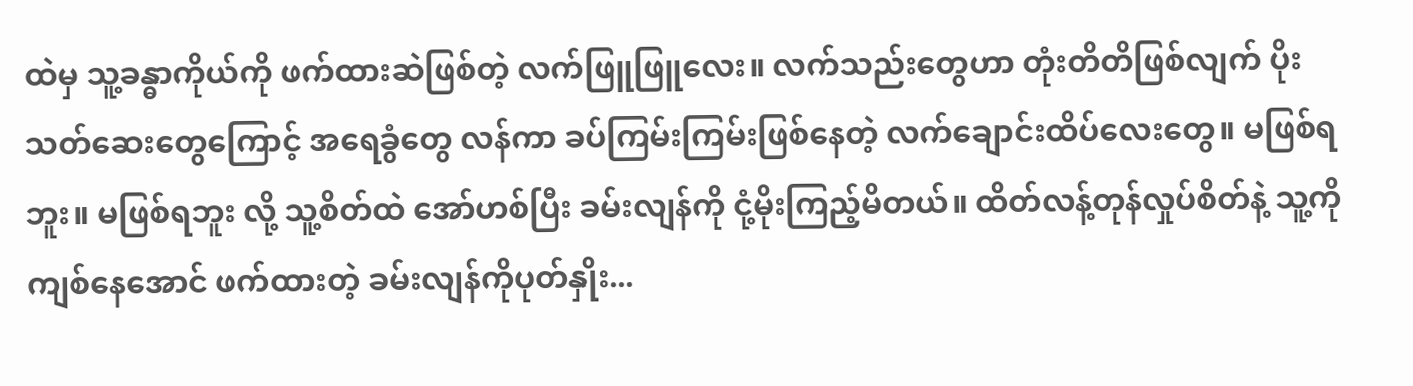ထဲမှ သူ့ခန္ဓာကိုယ်ကို ဖက်ထားဆဲဖြစ်တဲ့ လက်ဖြူဖြူလေး။ လက်သည်းတွေဟာ တုံးတိတိဖြစ်လျက် ပိုးသတ်ဆေးတွေကြောင့် အရေခွံတွေ လန်ကာ ခပ်ကြမ်းကြမ်းဖြစ်နေတဲ့ လက်ချောင်းထိပ်လေးတွေ။ မဖြစ်ရဘူး။ မဖြစ်ရဘူး လို့ သူ့စိတ်ထဲ အော်ဟစ်ပြီး ခမ်းလျန်ကို ငုံ့မိုးကြည့်မိတယ်။ ထိတ်လန့်တုန်လှုပ်စိတ်နဲ့ သူ့ကို ကျစ်နေအောင် ဖက်ထားတဲ့ ခမ်းလျန်ကိုပုတ်နှိုး...